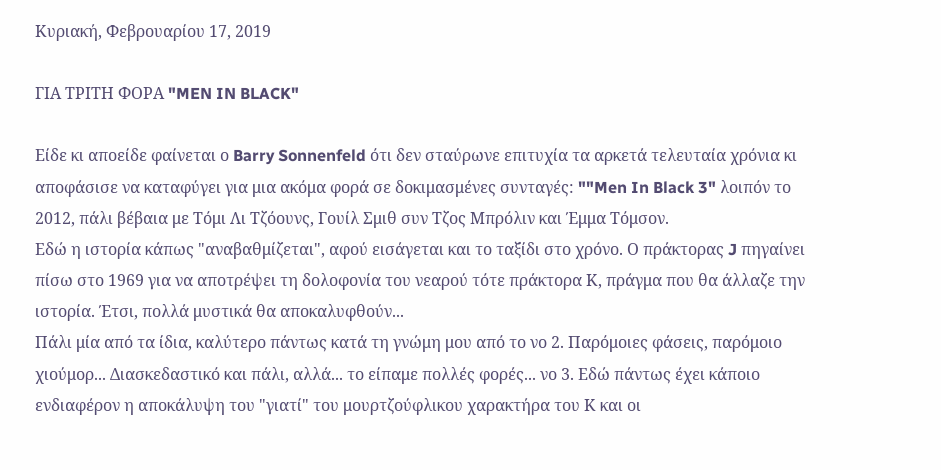Κυριακή, Φεβρουαρίου 17, 2019

ΓΙΑ ΤΡΙΤΗ ΦΟΡΑ "MEN IN BLACK"

Είδε κι αποείδε φαίνεται ο Barry Sonnenfeld ότι δεν σταύρωνε επιτυχία τα αρκετά τελευταία χρόνια κι αποφάσισε να καταφύγει για μια ακόμα φορά σε δοκιμασμένες συνταγές: ""Men In Black 3" λοιπόν το 2012, πάλι βέβαια με Τόμι Λι Τζόουνς, Γουίλ Σμιθ συν Τζος Μπρόλιν και Έμμα Τόμσον.
Εδώ η ιστορία κάπως "αναβαθμίζεται", αφού εισάγεται και το ταξίδι στο χρόνο. Ο πράκτορας J πηγαίνει πίσω στο 1969 για να αποτρέψει τη δολοφονία του νεαρού τότε πράκτορα Κ, πράγμα που θα άλλαζε την ιστορία. Έτσι, πολλά μυστικά θα αποκαλυφθούν...
Πάλι μία από τα ίδια, καλύτερο πάντως κατά τη γνώμη μου από το νο 2. Παρόμοιες φάσεις, παρόμοιο χιούμορ... Διασκεδαστικό και πάλι, αλλά... το είπαμε πολλές φορές... νο 3. Εδώ πάντως έχει κάποιο ενδιαφέρον η αποκάλυψη του "γιατί" του μουρτζούφλικου χαρακτήρα του Κ και οι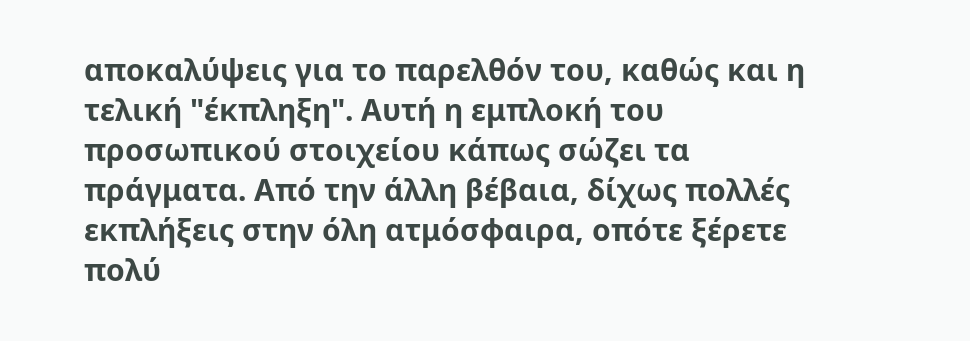αποκαλύψεις για το παρελθόν του, καθώς και η τελική "έκπληξη". Αυτή η εμπλοκή του προσωπικού στοιχείου κάπως σώζει τα πράγματα. Από την άλλη βέβαια, δίχως πολλές εκπλήξεις στην όλη ατμόσφαιρα, οπότε ξέρετε πολύ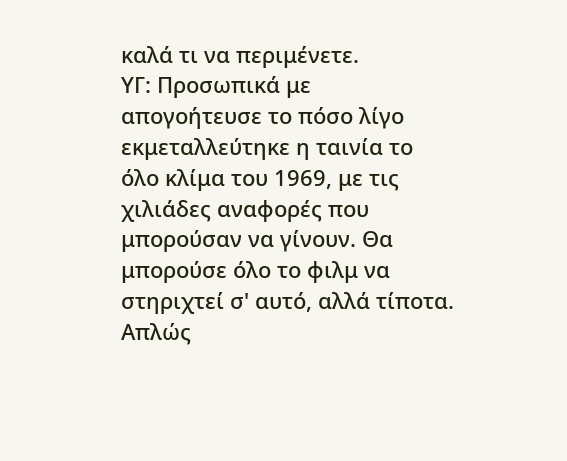καλά τι να περιμένετε.
ΥΓ: Προσωπικά με απογοήτευσε το πόσο λίγο εκμεταλλεύτηκε η ταινία το όλο κλίμα του 1969, με τις χιλιάδες αναφορές που μπορούσαν να γίνουν. Θα μπορούσε όλο το φιλμ να στηριχτεί σ' αυτό, αλλά τίποτα. Απλώς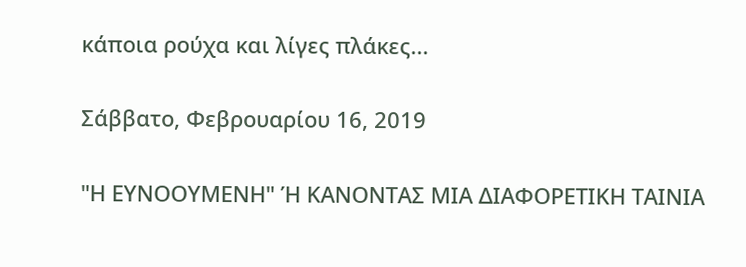κάποια ρούχα και λίγες πλάκες...

Σάββατο, Φεβρουαρίου 16, 2019

"Η ΕΥΝΟΟΥΜΕΝΗ" Ή ΚΑΝΟΝΤΑΣ ΜΙΑ ΔΙΑΦΟΡΕΤΙΚΗ ΤΑΙΝΙΑ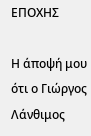ΕΠΟΧΗΣ

Η άποψή μου ότι ο Γιώργος Λάνθιμος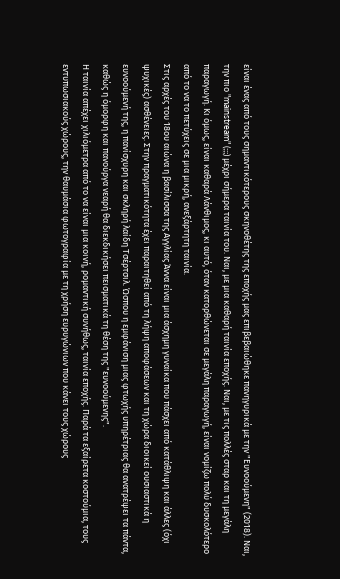είναι ένας από τους σημαντικότερους σκηνοθέτης της εποχής μας επιβεβαιώθηκε πανηγυρικά με την "Ευνοούμενη" (2018). Ναι, την πιο "mainstream" (;;;) μέχρι σήμερα ταινία του. Ναι, με μια καθαρή ταινία εποχής. Ναι, με τις πολλές σταρ και τη μεγάλη παραγωγή. Κι όμως, είναι καθαρά Λάνθιμος, κι αυτό, όταν κατορθώνεται σε μεγάλη παραγωγή, είναι νομίζω πολύ δυσκολότερο από το να το πετύχεις σε μια μικρή, ανεξάρτητη ταινία.
Στις αρχές του 18ου αιώνα η βασίλισσα της Αγγλίας Άννα είναι μια άσχημη γυναίκα που πάσχει από κατάθλιψη και άλλες (όχι ψυχικές) ασθένειες. Στην πραγματικότητα έχει παραιτηθεί από τη λήψη αποφάσεων και τη χώρα διοικεί ουσιαστικά η ευνοούμενή της, η πανίσχυρη και σκληρή λαίδη Τσέρτσιλ. Ώσπου η εμφάνιση μιας φτωχής υπηρέτριας θα ανατρέψει τα πάντα, καθώς η όμορφη και πανούργα νεαρή θα διεκδικήσει πεισματικά τη θέση της "ευνοούμενης".
Η ταινία απέχει χιλιόμετρα από το να είναι μια κοινή, ρομαντική συνήθως, ταινία εποχής. Παρά τα εξαίρετα κοστούμια, τους εντυπωσιακούς χώρους, την θαυμάσια φωτογραφία με τη χρήση ευρυγώνιων που κάνει τους χώρους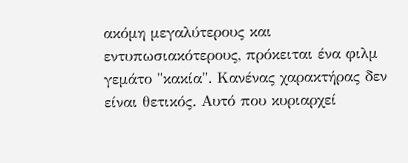ακόμη μεγαλύτερους και εντυπωσιακότερους, πρόκειται ένα φιλμ γεμάτο "κακία". Κανένας χαρακτήρας δεν είναι θετικός. Αυτό που κυριαρχεί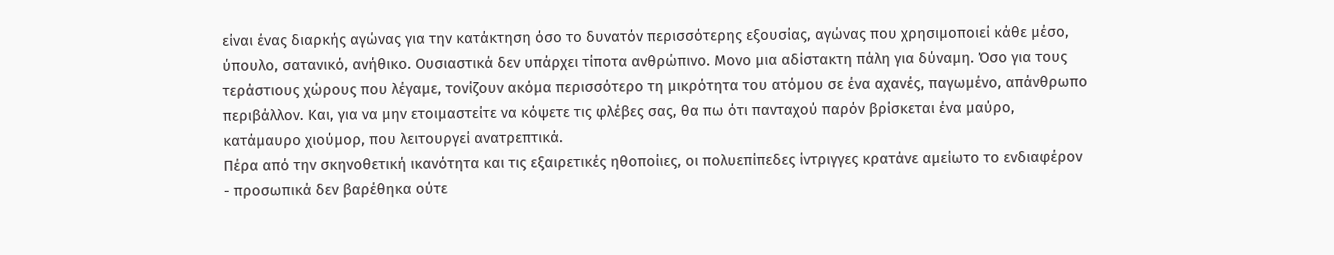είναι ένας διαρκής αγώνας για την κατάκτηση όσο το δυνατόν περισσότερης εξουσίας, αγώνας που χρησιμοποιεί κάθε μέσο, ύπουλο, σατανικό, ανήθικο. Ουσιαστικά δεν υπάρχει τίποτα ανθρώπινο. Μονο μια αδίστακτη πάλη για δύναμη. Όσο για τους τεράστιους χώρους που λέγαμε, τονίζουν ακόμα περισσότερο τη μικρότητα του ατόμου σε ένα αχανές, παγωμένο, απάνθρωπο περιβάλλον. Και, για να μην ετοιμαστείτε να κόψετε τις φλέβες σας, θα πω ότι πανταχού παρόν βρίσκεται ένα μαύρο, κατάμαυρο χιούμορ, που λειτουργεί ανατρεπτικά.
Πέρα από την σκηνοθετική ικανότητα και τις εξαιρετικές ηθοποίιες, οι πολυεπίπεδες ίντριγγες κρατάνε αμείωτο το ενδιαφέρον - προσωπικά δεν βαρέθηκα ούτε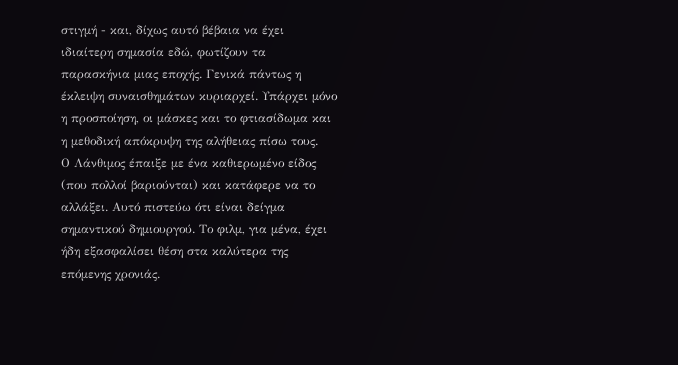στιγμή - και, δίχως αυτό βέβαια να έχει ιδιαίτερη σημασία εδώ, φωτίζουν τα παρασκήνια μιας εποχής. Γενικά πάντως η έκλειψη συναισθημάτων κυριαρχεί. Υπάρχει μόνο η προσποίηση, οι μάσκες και το φτιασίδωμα και η μεθοδική απόκρυψη της αλήθειας πίσω τους.
Ο Λάνθιμος έπαιξε με ένα καθιερωμένο είδος (που πολλοί βαριούνται) και κατάφερε να το αλλάξει. Αυτό πιστεύω ότι είναι δείγμα σημαντικού δημιουργού. Το φιλμ, για μένα, έχει ήδη εξασφαλίσει θέση στα καλύτερα της επόμενης χρονιάς.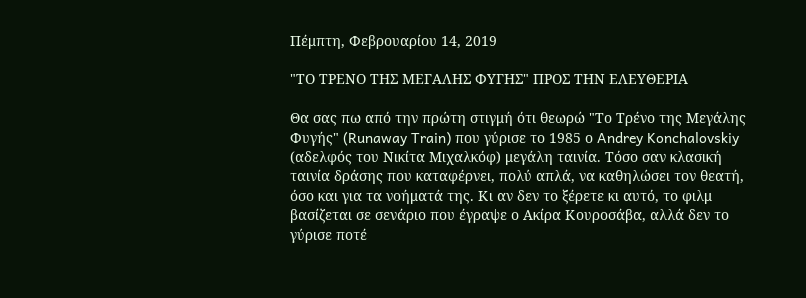Πέμπτη, Φεβρουαρίου 14, 2019

"ΤΟ ΤΡΕΝΟ ΤΗΣ ΜΕΓΑΛΗΣ ΦΥΓΗΣ" ΠΡΟΣ ΤΗΝ ΕΛΕΥΘΕΡΙΑ

Θα σας πω από την πρώτη στιγμή ότι θεωρώ "Το Τρένο της Μεγάλης Φυγής" (Runaway Train) που γύρισε το 1985 ο Andrey Konchalovskiy (αδελφός του Νικίτα Μιχαλκόφ) μεγάλη ταινία. Τόσο σαν κλασική ταινία δράσης που καταφέρνει, πολύ απλά, να καθηλώσει τον θεατή, όσο και για τα νοήματά της. Κι αν δεν το ξέρετε κι αυτό, το φιλμ βασίζεται σε σενάριο που έγραψε ο Ακίρα Κουροσάβα, αλλά δεν το γύρισε ποτέ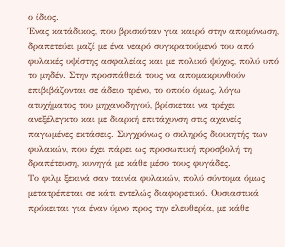ο ίδιος.
Ένας κατάδικος, που βρισκόταν για καιρό στην απομόνωση, δραπετεύει μαζί με ένα νεαρό συγκρατούμενό του από φυλακές υψίστης ασφαλείας και με πολικό ψύχος, πολύ υπό το μηδέν. Στην προσπάθειά τους να απομακρυνθούν επιβιβάζονται σε άδειο τρένο, το οποίο όμως, λόγω ατυχήματος του μηχανοδηγού, βρίσκεται να τρέχει ανεξέλεγκτο και με διαρκή επιτάχυνση στις αχανείς παγωμένες εκτάσεις. Συγχρόνως ο σκληρός διοικητής των φυλακών, που έχει πάρει ως προσωπική προσβολή τη δραπέτευση, κυνηγά με κάθε μέσο τους φυγάδες.
Το φιλμ ξεκινά σαν ταινία φυλακών, πολύ σύντομα όμως μετατρέπεται σε κάτι εντελώς διαφορετικό. Ουσιαστικά πρόκειται για έναν ύμνο προς την ελευθερία, με κάθε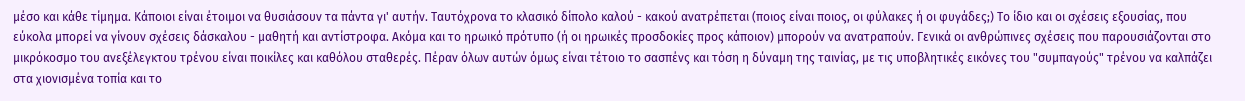μέσο και κάθε τίμημα. Κάποιοι είναι έτοιμοι να θυσιάσουν τα πάντα γι' αυτήν. Ταυτόχρονα το κλασικό δίπολο καλού - κακού ανατρέπεται (ποιος είναι ποιος, οι φύλακες ή οι φυγάδες;) Το ίδιο και οι σχέσεις εξουσίας, που εύκολα μπορεί να γίνουν σχέσεις δάσκαλου - μαθητή και αντίστροφα. Ακόμα και το ηρωικό πρότυπο (ή οι ηρωικές προσδοκίες προς κάποιον) μπορούν να ανατραπούν. Γενικά οι ανθρώπινες σχέσεις που παρουσιάζονται στο μικρόκοσμο του ανεξέλεγκτου τρένου είναι ποικίλες και καθόλου σταθερές. Πέραν όλων αυτών όμως είναι τέτοιο το σασπένς και τόση η δύναμη της ταινίας, με τις υποβλητικές εικόνες του "συμπαγούς" τρένου να καλπάζει στα χιονισμένα τοπία και το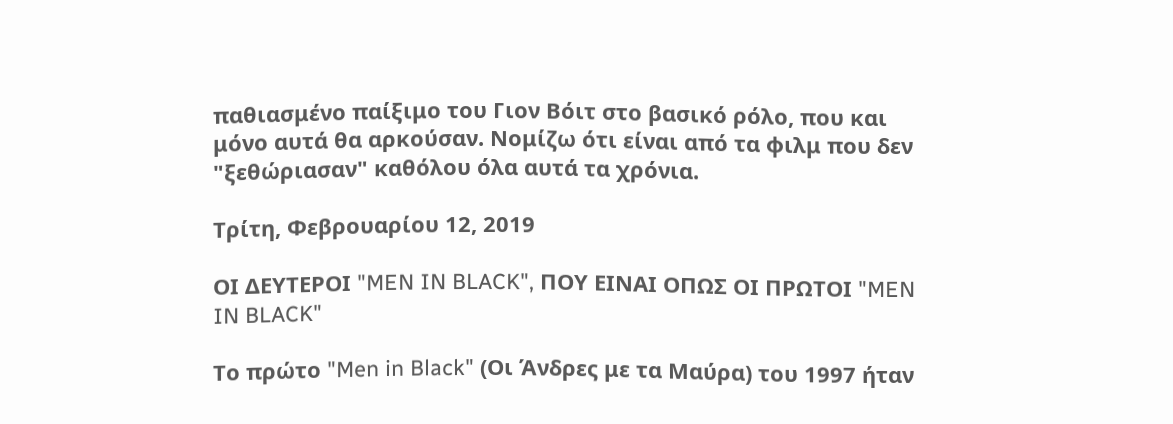παθιασμένο παίξιμο του Γιον Βόιτ στο βασικό ρόλο, που και μόνο αυτά θα αρκούσαν. Νομίζω ότι είναι από τα φιλμ που δεν "ξεθώριασαν" καθόλου όλα αυτά τα χρόνια.

Τρίτη, Φεβρουαρίου 12, 2019

ΟΙ ΔΕΥΤΕΡΟΙ "MEN IN BLACK", ΠΟΥ ΕΙΝΑΙ ΟΠΩΣ ΟΙ ΠΡΩΤΟΙ "MEN IN BLACK"

Το πρώτο "Men in Black" (Οι Άνδρες με τα Μαύρα) του 1997 ήταν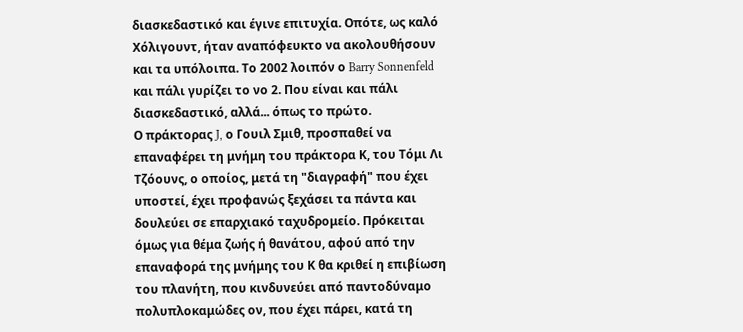διασκεδαστικό και έγινε επιτυχία. Οπότε, ως καλό Χόλιγουντ, ήταν αναπόφευκτο να ακολουθήσουν και τα υπόλοιπα. Το 2002 λοιπόν ο Barry Sonnenfeld και πάλι γυρίζει το νο 2. Που είναι και πάλι διασκεδαστικό, αλλά... όπως το πρώτο.
Ο πράκτορας J, ο Γουιλ Σμιθ, προσπαθεί να επαναφέρει τη μνήμη του πράκτορα Κ, του Τόμι Λι Τζόουνς, ο οποίος, μετά τη "διαγραφή" που έχει υποστεί, έχει προφανώς ξεχάσει τα πάντα και δουλεύει σε επαρχιακό ταχυδρομείο. Πρόκειται όμως για θέμα ζωής ή θανάτου, αφού από την επαναφορά της μνήμης του Κ θα κριθεί η επιβίωση του πλανήτη, που κινδυνεύει από παντοδύναμο πολυπλοκαμώδες ον, που έχει πάρει, κατά τη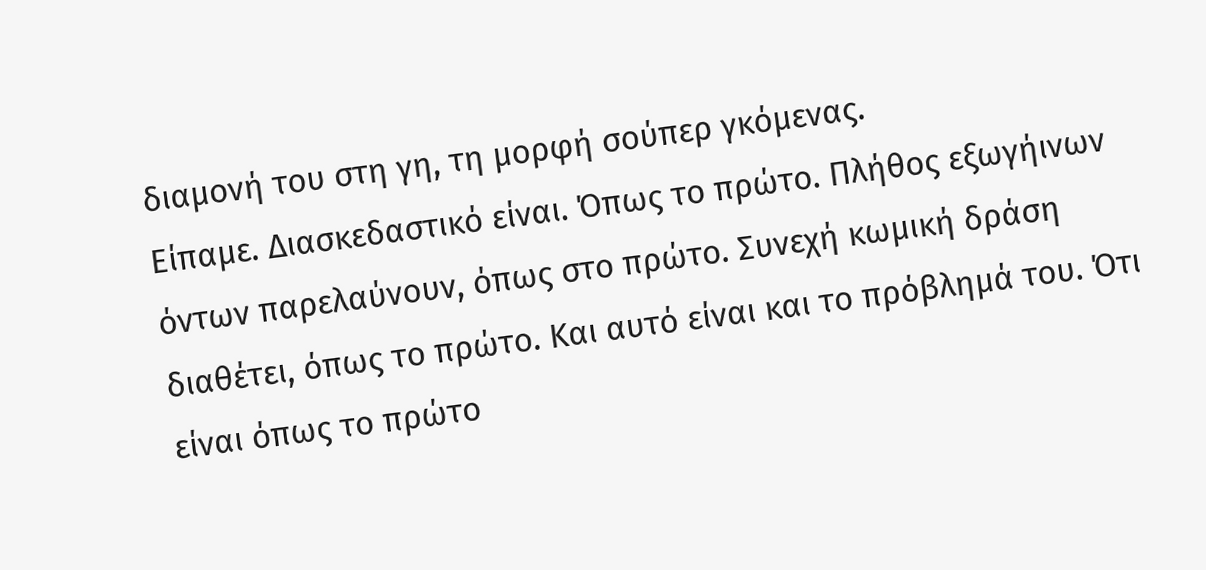διαμονή του στη γη, τη μορφή σούπερ γκόμενας.
Είπαμε. Διασκεδαστικό είναι. Όπως το πρώτο. Πλήθος εξωγήινων όντων παρελαύνουν, όπως στο πρώτο. Συνεχή κωμική δράση διαθέτει, όπως το πρώτο. Και αυτό είναι και το πρόβλημά του. Ότι είναι όπως το πρώτο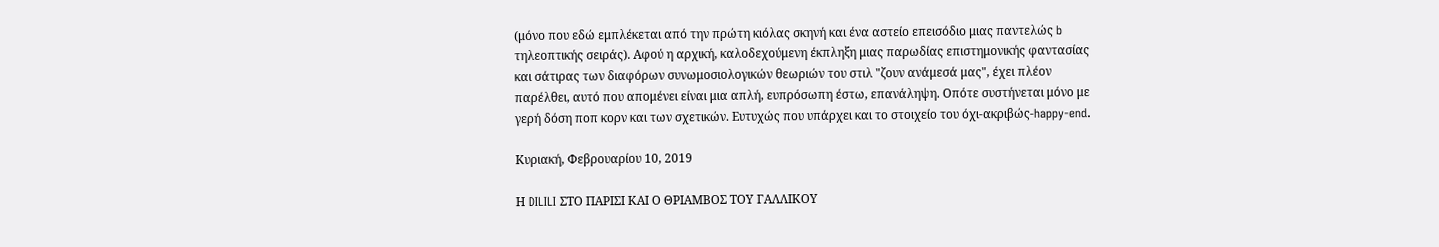(μόνο που εδώ εμπλέκεται από την πρώτη κιόλας σκηνή και ένα αστείο επεισόδιο μιας παντελώς b τηλεοπτικής σειράς). Αφού η αρχική, καλοδεχούμενη έκπληξη μιας παρωδίας επιστημονικής φαντασίας και σάτιρας των διαφόρων συνωμοσιολογικών θεωριών του στιλ "ζουν ανάμεσά μας", έχει πλέον παρέλθει, αυτό που απομένει είναι μια απλή, ευπρόσωπη έστω, επανάληψη. Οπότε συστήνεται μόνο με γερή δόση ποπ κορν και των σχετικών. Ευτυχώς που υπάρχει και το στοιχείο του όχι-ακριβώς-happy-end.

Κυριακή, Φεβρουαρίου 10, 2019

Η DILILI ΣΤΟ ΠΑΡΙΣΙ ΚΑΙ Ο ΘΡΙΑΜΒΟΣ ΤΟΥ ΓΑΛΛΙΚΟΥ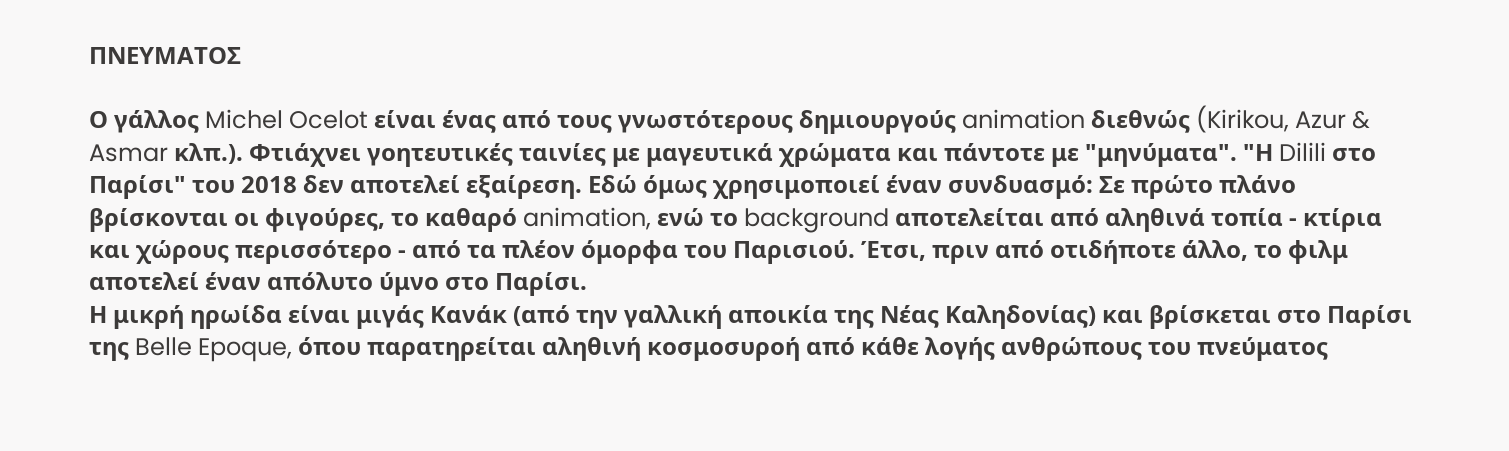ΠΝΕΥΜΑΤΟΣ

Ο γάλλος Michel Ocelot είναι ένας από τους γνωστότερους δημιουργούς animation διεθνώς (Kirikou, Azur & Asmar κλπ.). Φτιάχνει γοητευτικές ταινίες με μαγευτικά χρώματα και πάντοτε με "μηνύματα". "Η Dilili στο Παρίσι" του 2018 δεν αποτελεί εξαίρεση. Εδώ όμως χρησιμοποιεί έναν συνδυασμό: Σε πρώτο πλάνο βρίσκονται οι φιγούρες, το καθαρό animation, ενώ το background αποτελείται από αληθινά τοπία - κτίρια και χώρους περισσότερο - από τα πλέον όμορφα του Παρισιού. Έτσι, πριν από οτιδήποτε άλλο, το φιλμ αποτελεί έναν απόλυτο ύμνο στο Παρίσι.
Η μικρή ηρωίδα είναι μιγάς Κανάκ (από την γαλλική αποικία της Νέας Καληδονίας) και βρίσκεται στο Παρίσι της Belle Epoque, όπου παρατηρείται αληθινή κοσμοσυροή από κάθε λογής ανθρώπους του πνεύματος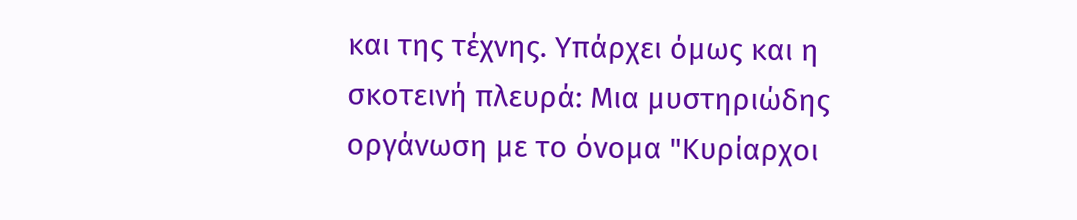και της τέχνης. Υπάρχει όμως και η σκοτεινή πλευρά: Μια μυστηριώδης οργάνωση με το όνομα "Κυρίαρχοι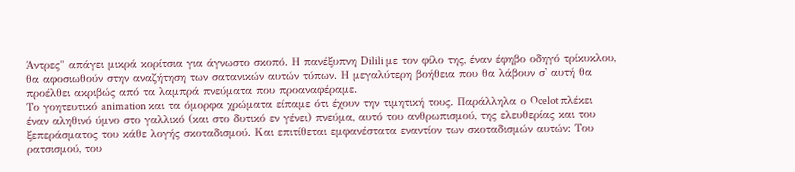Άντρες" απάγει μικρά κορίτσια για άγνωστο σκοπό. Η πανέξυπνη Dilili με τον φίλο της, έναν έφηβο οδηγό τρίκυκλου, θα αφοσιωθούν στην αναζήτηση των σατανικών αυτών τύπων. Η μεγαλύτερη βοήθεια που θα λάβουν σ' αυτή θα προέλθει ακριβώς από τα λαμπρά πνεύματα που προαναφέραμε.
Το γοητευτικό animation και τα όμορφα χρώματα είπαμε ότι έχουν την τιμητική τους. Παράλληλα ο Ocelot πλέκει έναν αληθινό ύμνο στο γαλλικό (και στο δυτικό εν γένει) πνεύμα, αυτό του ανθρωπισμού, της ελευθερίας και του ξεπεράσματος του κάθε λογής σκοταδισμού. Και επιτίθεται εμφανέστατα εναντίον των σκοταδισμών αυτών: Του ρατσισμού, του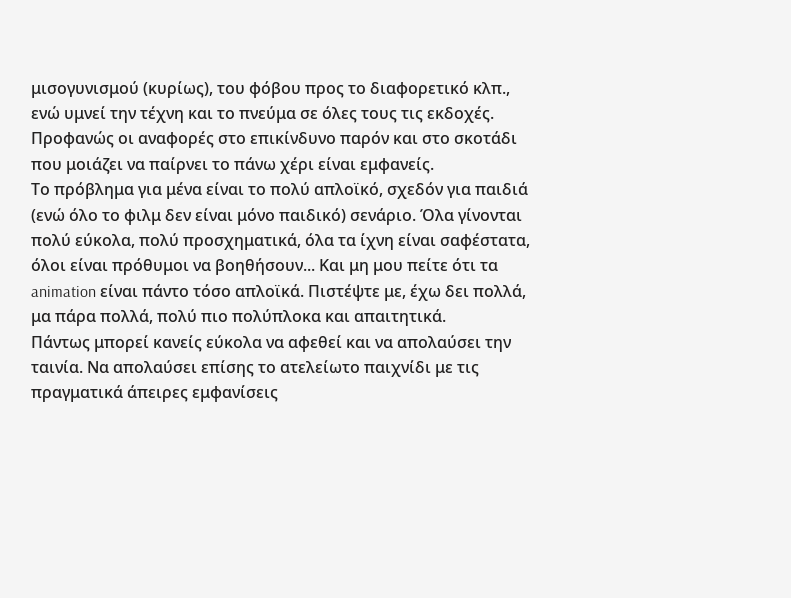μισογυνισμού (κυρίως), του φόβου προς το διαφορετικό κλπ., ενώ υμνεί την τέχνη και το πνεύμα σε όλες τους τις εκδοχές. Προφανώς οι αναφορές στο επικίνδυνο παρόν και στο σκοτάδι που μοιάζει να παίρνει το πάνω χέρι είναι εμφανείς.
Το πρόβλημα για μένα είναι το πολύ απλοϊκό, σχεδόν για παιδιά (ενώ όλο το φιλμ δεν είναι μόνο παιδικό) σενάριο. Όλα γίνονται πολύ εύκολα, πολύ προσχηματικά, όλα τα ίχνη είναι σαφέστατα, όλοι είναι πρόθυμοι να βοηθήσουν... Και μη μου πείτε ότι τα animation είναι πάντο τόσο απλοϊκά. Πιστέψτε με, έχω δει πολλά, μα πάρα πολλά, πολύ πιο πολύπλοκα και απαιτητικά.
Πάντως μπορεί κανείς εύκολα να αφεθεί και να απολαύσει την ταινία. Να απολαύσει επίσης το ατελείωτο παιχνίδι με τις πραγματικά άπειρες εμφανίσεις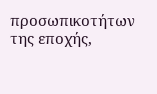προσωπικοτήτων της εποχής,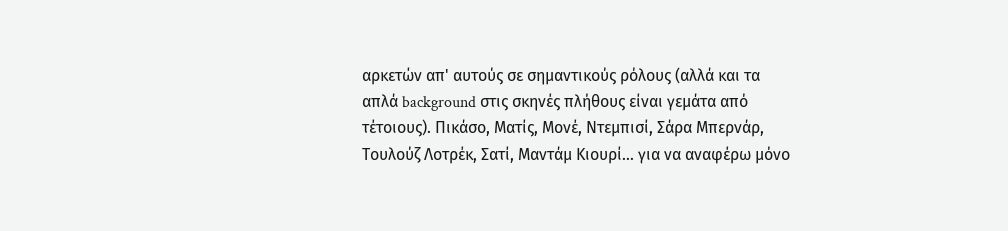αρκετών απ' αυτούς σε σημαντικούς ρόλους (αλλά και τα απλά background στις σκηνές πλήθους είναι γεμάτα από τέτοιους). Πικάσο, Ματίς, Μονέ, Ντεμπισί, Σάρα Μπερνάρ, Τουλούζ Λοτρέκ, Σατί, Μαντάμ Κιουρί... για να αναφέρω μόνο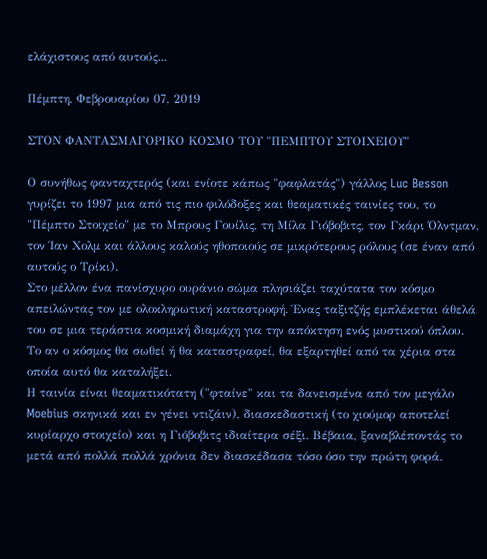ελάχιστους από αυτούς...

Πέμπτη, Φεβρουαρίου 07, 2019

ΣΤΟΝ ΦΑΝΤΑΣΜΑΓΟΡΙΚΟ ΚΟΣΜΟ ΤΟΥ "ΠΕΜΠΤΟΥ ΣΤΟΙΧΕΙΟΥ"

Ο συνήθως φανταχτερός (και ενίοτε κάπως "φαφλατάς") γάλλος Luc Besson γυρίζει το 1997 μια από τις πιο φιλόδοξες και θεαματικές ταινίες του, το "Πέμπτο Στοιχείο" με το Μπρους Γουίλις, τη Μίλα Γιόβοβιτς, τον Γκάρι Όλντμαν, τον Ίαν Χολμ και άλλους καλούς ηθοποιούς σε μικρότερους ρόλους (σε έναν από αυτούς ο Τρίκι).
Στο μέλλον ένα πανίσχυρο ουράνιο σώμα πλησιάζει ταχύτατα τον κόσμο απειλώντας τον με ολοκληρωτική καταστροφή. Ένας ταξιτζής εμπλέκεται άθελά του σε μια τεράστια κοσμική διαμάχη για την απόκτηση ενός μυστικού όπλου. Το αν ο κόσμος θα σωθεί ή θα καταστραφεί, θα εξαρτηθεί από τα χέρια στα οποία αυτό θα καταλήξει.
Η ταινία είναι θεαματικότατη ("φταίνε" και τα δανεισμένα από τον μεγάλο Moebius σκηνικά και εν γένει ντιζάιν), διασκεδαστική (το χιούμορ αποτελεί κυρίαρχο στοιχείο) και η Γιόβοβιτς ιδιαίτερα σέξι. Βέβαια, ξαναβλέποντάς το μετά από πολλά πολλά χρόνια δεν διασκέδασα τόσο όσο την πρώτη φορά.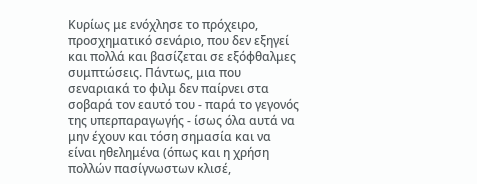Κυρίως με ενόχλησε το πρόχειρο, προσχηματικό σενάριο, που δεν εξηγεί και πολλά και βασίζεται σε εξόφθαλμες συμπτώσεις. Πάντως, μια που σεναριακά το φιλμ δεν παίρνει στα σοβαρά τον εαυτό του - παρά το γεγονός της υπερπαραγωγής - ίσως όλα αυτά να μην έχουν και τόση σημασία και να είναι ηθελημένα (όπως και η χρήση πολλών πασίγνωστων κλισέ,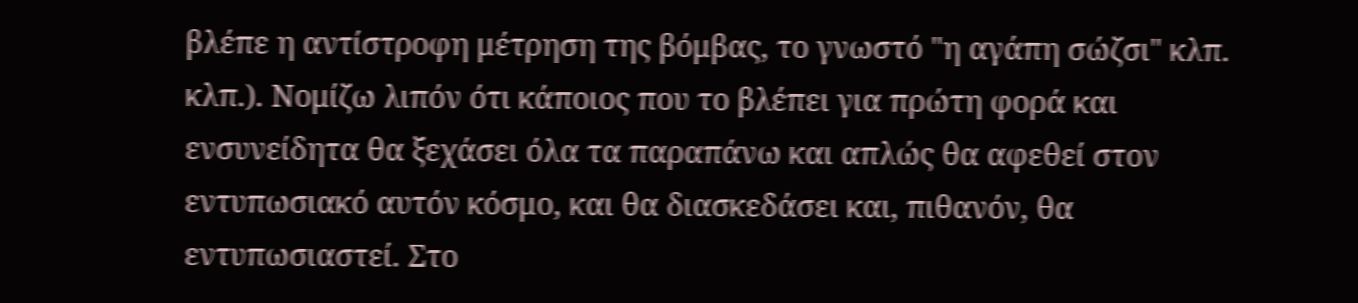βλέπε η αντίστροφη μέτρηση της βόμβας, το γνωστό "η αγάπη σώζσι" κλπ. κλπ.). Νομίζω λιπόν ότι κάποιος που το βλέπει για πρώτη φορά και ενσυνείδητα θα ξεχάσει όλα τα παραπάνω και απλώς θα αφεθεί στον εντυπωσιακό αυτόν κόσμο, και θα διασκεδάσει και, πιθανόν, θα εντυπωσιαστεί. Στο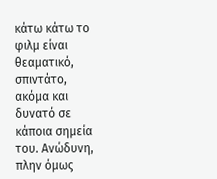κάτω κάτω το φιλμ είναι θεαματικό, σπιντάτο, ακόμα και δυνατό σε κάποια σημεία του. Ανώδυνη, πλην όμως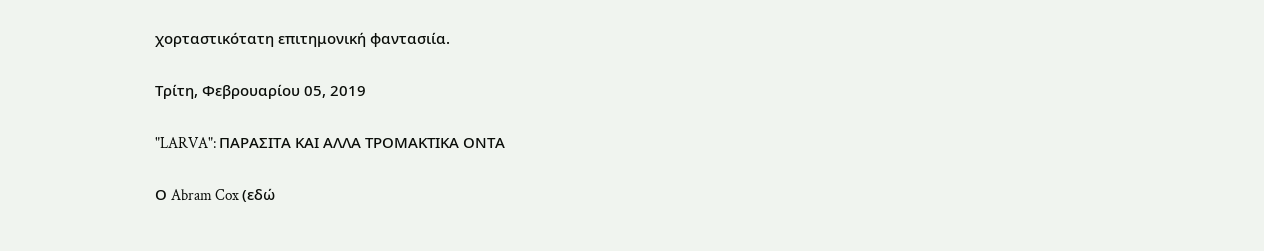χορταστικότατη επιτημονική φαντασιία.

Τρίτη, Φεβρουαρίου 05, 2019

"LARVA": ΠΑΡΑΣΙΤΑ ΚΑΙ ΑΛΛΑ ΤΡΟΜΑΚΤΙΚΑ ΟΝΤΑ

Ο Abram Cox (εδώ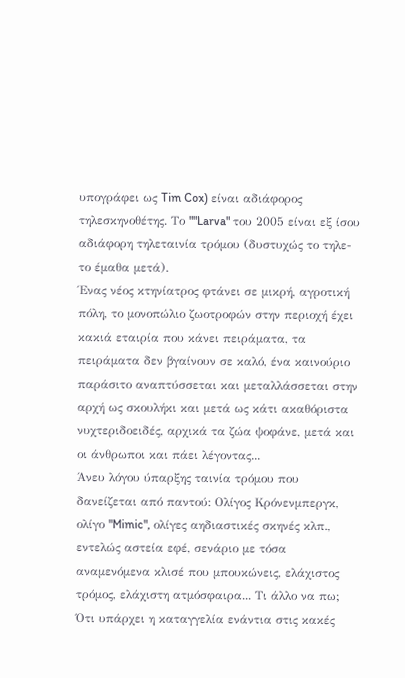υπογράφει ως Tim Cox) είναι αδιάφορος τηλεσκηνοθέτης. Το ""Larva" του 2005 είναι εξ ίσου αδιάφορη τηλεταινία τρόμου (δυστυχώς το τηλε- το έμαθα μετά).
Ένας νέος κτηνίατρος φτάνει σε μικρή, αγροτική πόλη, το μονοπώλιο ζωοτροφών στην περιοχή έχει κακιά εταιρία που κάνει πειράματα, τα πειράματα δεν βγαίνουν σε καλό, ένα καινούριο παράσιτο αναπτύσσεται και μεταλλάσσεται στην αρχή ως σκουλήκι και μετά ως κάτι ακαθόριστα νυχτεριδοειδές, αρχικά τα ζώα ψοφάνε, μετά και οι άνθρωποι και πάει λέγοντας...
Άνευ λόγου ύπαρξης ταινία τρόμου που δανείζεται από παντού: Ολίγος Κρόνενμπεργκ, ολίγο "Mimic", ολίγες αηδιαστικές σκηνές κλπ., εντελώς αστεία εφέ, σενάριο με τόσα αναμενόμενα κλισέ που μπουκώνεις, ελάχιστος τρόμος, ελάχιστη ατμόσφαιρα... Τι άλλο να πω; Ότι υπάρχει η καταγγελία ενάντια στις κακές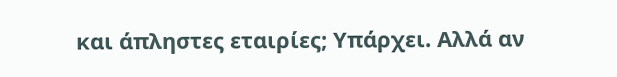και άπληστες εταιρίες; Υπάρχει. Αλλά αν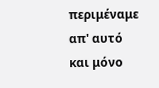περιμέναμε απ' αυτό και μόνο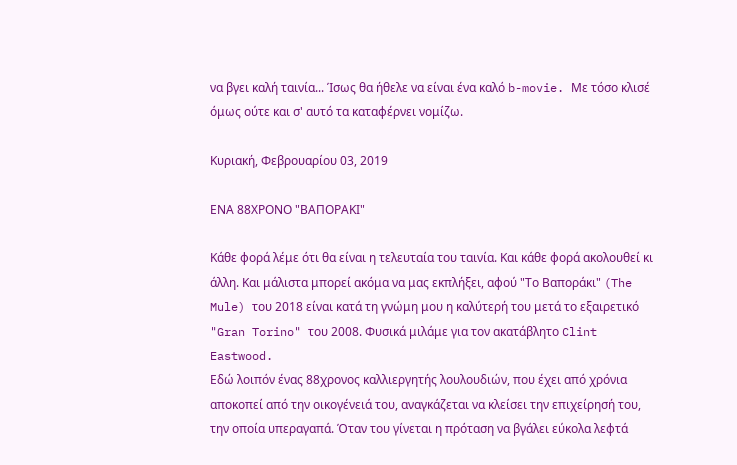να βγει καλή ταινία... Ίσως θα ήθελε να είναι ένα καλό b-movie. Με τόσο κλισέ όμως ούτε και σ' αυτό τα καταφέρνει νομίζω.

Κυριακή, Φεβρουαρίου 03, 2019

ΕΝΑ 88ΧΡΟΝΟ "ΒΑΠΟΡΑΚΙ"

Κάθε φορά λέμε ότι θα είναι η τελευταία του ταινία. Και κάθε φορά ακολουθεί κι άλλη. Και μάλιστα μπορεί ακόμα να μας εκπλήξει, αφού "Το Βαποράκι" (The Mule) του 2018 είναι κατά τη γνώμη μου η καλύτερή του μετά το εξαιρετικό "Gran Torino" του 2008. Φυσικά μιλάμε για τον ακατάβλητο Clint Eastwood.
Εδώ λοιπόν ένας 88χρονος καλλιεργητής λουλουδιών, που έχει από χρόνια αποκοπεί από την οικογένειά του, αναγκάζεται να κλείσει την επιχείρησή του, την οποία υπεραγαπά. Όταν του γίνεται η πρόταση να βγάλει εύκολα λεφτά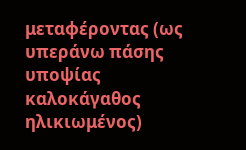μεταφέροντας (ως υπεράνω πάσης υποψίας καλοκάγαθος ηλικιωμένος)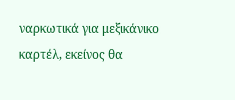ναρκωτικά για μεξικάνικο καρτέλ, εκείνος θα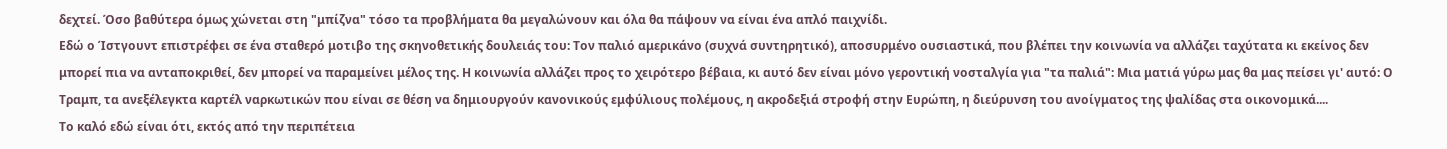δεχτεί. Όσο βαθύτερα όμως χώνεται στη "μπίζνα" τόσο τα προβλήματα θα μεγαλώνουν και όλα θα πάψουν να είναι ένα απλό παιχνίδι.
Εδώ ο Ίστγουντ επιστρέφει σε ένα σταθερό μοτιβο της σκηνοθετικής δουλειάς του: Τον παλιό αμερικάνο (συχνά συντηρητικό), αποσυρμένο ουσιαστικά, που βλέπει την κοινωνία να αλλάζει ταχύτατα κι εκείνος δεν μπορεί πια να ανταποκριθεί, δεν μπορεί να παραμείνει μέλος της. Η κοινωνία αλλάζει προς το χειρότερο βέβαια, κι αυτό δεν είναι μόνο γεροντική νοσταλγία για "τα παλιά": Μια ματιά γύρω μας θα μας πείσει γι' αυτό: Ο Τραμπ, τα ανεξέλεγκτα καρτέλ ναρκωτικών που είναι σε θέση να δημιουργούν κανονικούς εμφύλιους πολέμους, η ακροδεξιά στροφή στην Ευρώπη, η διεύρυνση του ανοίγματος της ψαλίδας στα οικονομικά....
Το καλό εδώ είναι ότι, εκτός από την περιπέτεια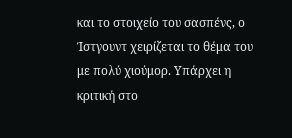και το στοιχείο του σασπένς, ο Ίστγουντ χειρίζεται το θέμα του με πολύ χιούμορ. Υπάρχει η κριτική στο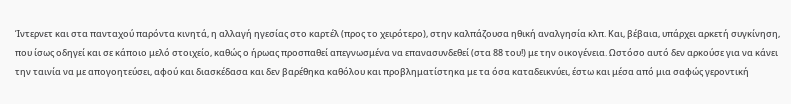Ίντερνετ και στα πανταχού παρόντα κινητά, η αλλαγή ηγεσίας στο καρτέλ (προς το χειρότερο), στην καλπάζουσα ηθική αναλγησία κλπ. Και, βέβαια, υπάρχει αρκετή συγκίνηση, που ίσως οδηγεί και σε κάποιο μελό στοιχείο, καθώς ο ήρωας προσπαθεί απεγνωσμένα να επανασυνδεθεί (στα 88 του!) με την οικογένεια. Ωστόσο αυτό δεν αρκούσε για να κάνει την ταινία να με απογοητεύσει, αφού και διασκέδασα και δεν βαρέθηκα καθόλου και προβληματίστηκα με τα όσα καταδεικνύει, έστω και μέσα από μια σαφώς γεροντική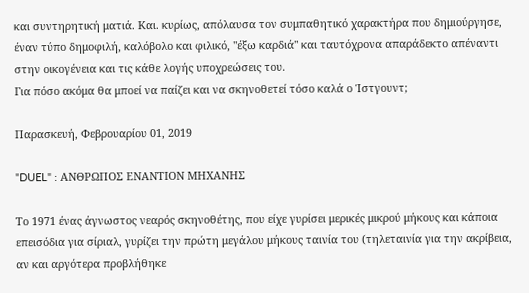και συντηρητική ματιά. Και. κυρίως, απόλαυσα τον συμπαθητικό χαρακτήρα που δημιούργησε, έναν τύπο δημοφιλή, καλόβολο και φιλικό, "έξω καρδιά" και ταυτόχρονα απαράδεκτο απέναντι στην οικογένεια και τις κάθε λογής υποχρεώσεις του.
Για πόσο ακόμα θα μποεί να παίζει και να σκηνοθετεί τόσο καλά ο Ίστγουντ;

Παρασκευή, Φεβρουαρίου 01, 2019

"DUEL" : ΑΝΘΡΩΠΟΣ ΕΝΑΝΤΙΟΝ ΜΗΧΑΝΗΣ

Το 1971 ένας άγνωστος νεαρός σκηνοθέτης, που είχε γυρίσει μερικές μικρού μήκους και κάποια επεισόδια για σίριαλ, γυρίζει την πρώτη μεγάλου μήκους ταινία του (τηλεταινία για την ακρίβεια, αν και αργότερα προβλήθηκε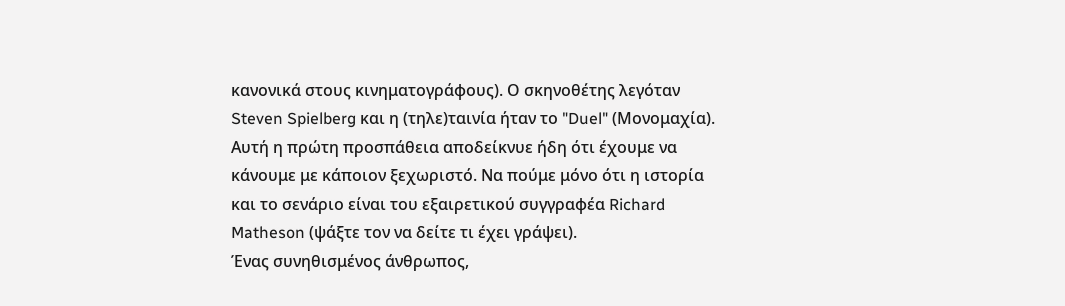κανονικά στους κινηματογράφους). Ο σκηνοθέτης λεγόταν Steven Spielberg και η (τηλε)ταινία ήταν το "Duel" (Μονομαχία). Αυτή η πρώτη προσπάθεια αποδείκνυε ήδη ότι έχουμε να κάνουμε με κάποιον ξεχωριστό. Να πούμε μόνο ότι η ιστορία και το σενάριο είναι του εξαιρετικού συγγραφέα Richard Matheson (ψάξτε τον να δείτε τι έχει γράψει).
Ένας συνηθισμένος άνθρωπος,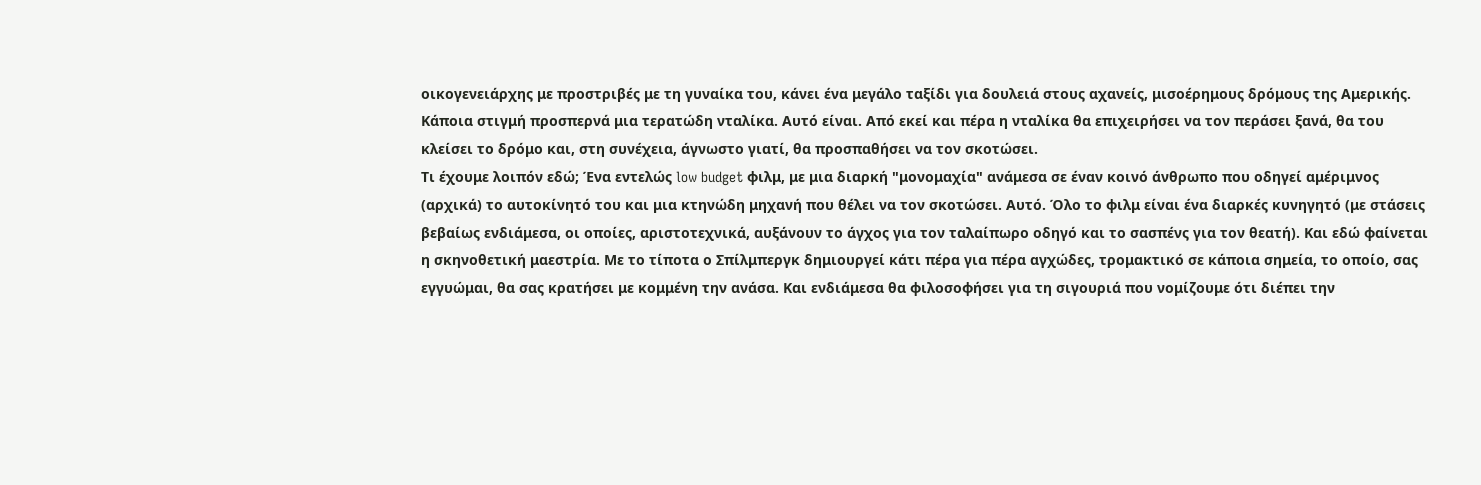οικογενειάρχης με προστριβές με τη γυναίκα του, κάνει ένα μεγάλο ταξίδι για δουλειά στους αχανείς, μισοέρημους δρόμους της Αμερικής. Κάποια στιγμή προσπερνά μια τερατώδη νταλίκα. Αυτό είναι. Από εκεί και πέρα η νταλίκα θα επιχειρήσει να τον περάσει ξανά, θα του κλείσει το δρόμο και, στη συνέχεια, άγνωστο γιατί, θα προσπαθήσει να τον σκοτώσει.
Τι έχουμε λοιπόν εδώ; Ένα εντελώς low budget φιλμ, με μια διαρκή "μονομαχία" ανάμεσα σε έναν κοινό άνθρωπο που οδηγεί αμέριμνος (αρχικά) το αυτοκίνητό του και μια κτηνώδη μηχανή που θέλει να τον σκοτώσει. Αυτό. Όλο το φιλμ είναι ένα διαρκές κυνηγητό (με στάσεις βεβαίως ενδιάμεσα, οι οποίες, αριστοτεχνικά, αυξάνουν το άγχος για τον ταλαίπωρο οδηγό και το σασπένς για τον θεατή). Και εδώ φαίνεται η σκηνοθετική μαεστρία. Με το τίποτα ο Σπίλμπεργκ δημιουργεί κάτι πέρα για πέρα αγχώδες, τρομακτικό σε κάποια σημεία, το οποίο, σας εγγυώμαι, θα σας κρατήσει με κομμένη την ανάσα. Και ενδιάμεσα θα φιλοσοφήσει για τη σιγουριά που νομίζουμε ότι διέπει την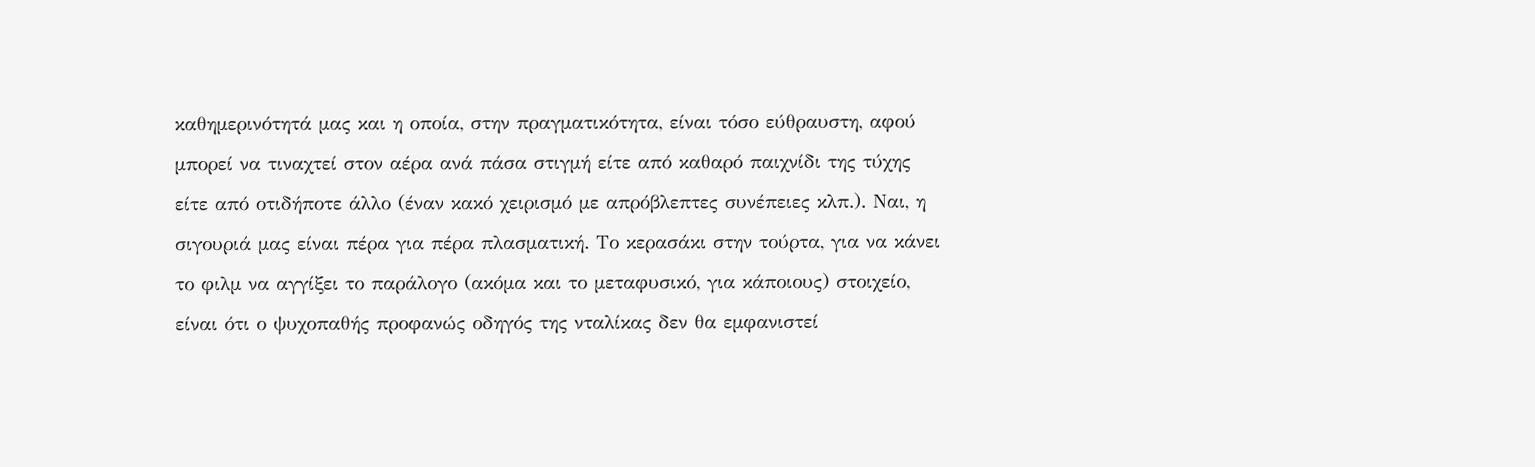καθημερινότητά μας και η οποία, στην πραγματικότητα, είναι τόσο εύθραυστη, αφού μπορεί να τιναχτεί στον αέρα ανά πάσα στιγμή είτε από καθαρό παιχνίδι της τύχης είτε από οτιδήποτε άλλο (έναν κακό χειρισμό με απρόβλεπτες συνέπειες κλπ.). Ναι, η σιγουριά μας είναι πέρα για πέρα πλασματική. Το κερασάκι στην τούρτα, για να κάνει το φιλμ να αγγίξει το παράλογο (ακόμα και το μεταφυσικό, για κάποιους) στοιχείο, είναι ότι ο ψυχοπαθής προφανώς οδηγός της νταλίκας δεν θα εμφανιστεί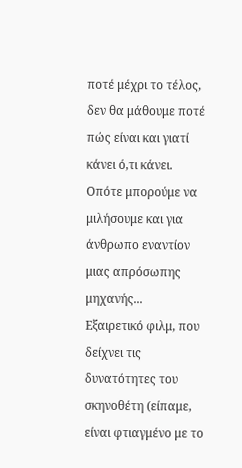ποτέ μέχρι το τέλος, δεν θα μάθουμε ποτέ πώς είναι και γιατί κάνει ό,τι κάνει. Οπότε μπορούμε να μιλήσουμε και για άνθρωπο εναντίον μιας απρόσωπης μηχανής...
Εξαιρετικό φιλμ, που δείχνει τις δυνατότητες του σκηνοθέτη (είπαμε, είναι φτιαγμένο με το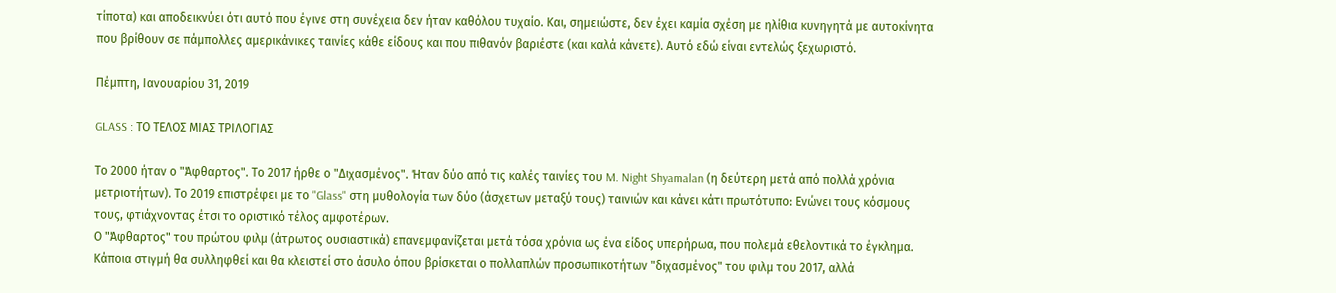τίποτα) και αποδεικνύει ότι αυτό που έγινε στη συνέχεια δεν ήταν καθόλου τυχαίο. Και, σημειώστε, δεν έχει καμία σχέση με ηλίθια κυνηγητά με αυτοκίνητα που βρίθουν σε πάμπολλες αμερικάνικες ταινίες κάθε είδους και που πιθανόν βαριέστε (και καλά κάνετε). Αυτό εδώ είναι εντελώς ξεχωριστό.

Πέμπτη, Ιανουαρίου 31, 2019

GLASS : ΤΟ ΤΕΛΟΣ ΜΙΑΣ ΤΡΙΛΟΓΙΑΣ

Το 2000 ήταν ο "Άφθαρτος". Το 2017 ήρθε ο "Διχασμένος". Ήταν δύο από τις καλές ταινίες του M. Night Shyamalan (η δεύτερη μετά από πολλά χρόνια μετριοτήτων). Το 2019 επιστρέφει με το "Glass" στη μυθολογία των δύο (άσχετων μεταξύ τους) ταινιών και κάνει κάτι πρωτότυπο: Ενώνει τους κόσμους τους, φτιάχνοντας έτσι το οριστικό τέλος αμφοτέρων.
Ο "Άφθαρτος" του πρώτου φιλμ (άτρωτος ουσιαστικά) επανεμφανίζεται μετά τόσα χρόνια ως ένα είδος υπερήρωα, που πολεμά εθελοντικά το έγκλημα. Κάποια στιγμή θα συλληφθεί και θα κλειστεί στο άσυλο όπου βρίσκεται ο πολλαπλών προσωπικοτήτων "διχασμένος" του φιλμ του 2017, αλλά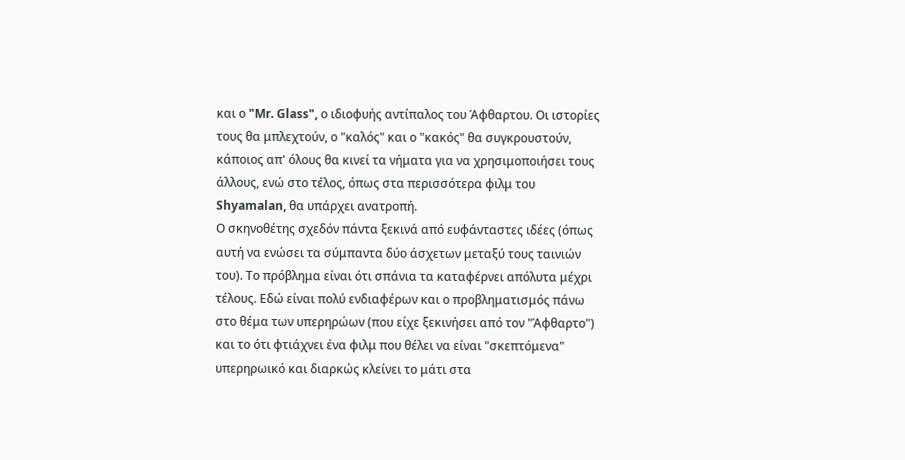και ο "Mr. Glass", ο ιδιοφυής αντίπαλος του Άφθαρτου. Οι ιστορίες τους θα μπλεχτούν, ο "καλός" και ο "κακός" θα συγκρουστούν, κάποιος απ' όλους θα κινεί τα νήματα για να χρησιμοποιήσει τους άλλους, ενώ στο τέλος, όπως στα περισσότερα φιλμ του Shyamalan, θα υπάρχει ανατροπή.
Ο σκηνοθέτης σχεδόν πάντα ξεκινά από ευφάνταστες ιδέες (όπως αυτή να ενώσει τα σύμπαντα δύο άσχετων μεταξύ τους ταινιών του). Το πρόβλημα είναι ότι σπάνια τα καταφέρνει απόλυτα μέχρι τέλους. Εδώ είναι πολύ ενδιαφέρων και ο προβληματισμός πάνω στο θέμα των υπερηρώων (που είχε ξεκινήσει από τον "Άφθαρτο") και το ότι φτιάχνει ένα φιλμ που θέλει να είναι "σκεπτόμενα" υπερηρωικό και διαρκώς κλείνει το μάτι στα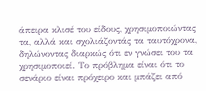άπειρα κλισέ του είδους, χρησιμοποιώντας τα, αλλά και σχολιάζοντάς τα ταυτόχρονα, δηλώνοντας διαρκώς ότι εν γνώσει του τα χρησιμοποιεί. Το πρόβλημα είναι ότι το σενάριο είναι πρόχειρο και μπάζει από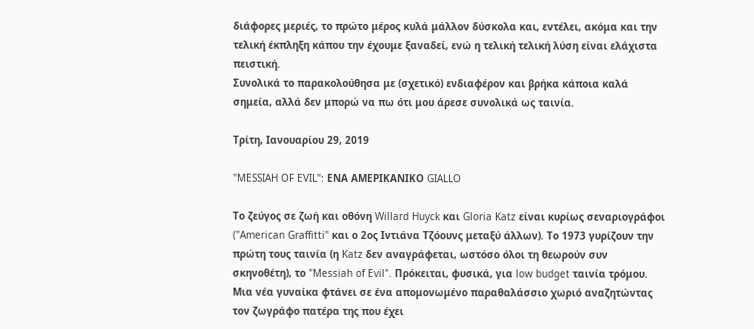διάφορες μεριές, το πρώτο μέρος κυλά μάλλον δύσκολα και, εντέλει, ακόμα και την τελική έκπληξη κάπου την έχουμε ξαναδεί, ενώ η τελική τελική λύση είναι ελάχιστα πειστική.
Συνολικά το παρακολούθησα με (σχετικό) ενδιαφέρον και βρήκα κάποια καλά σημεία, αλλά δεν μπορώ να πω ότι μου άρεσε συνολικά ως ταινία.

Τρίτη, Ιανουαρίου 29, 2019

"MESSIAH OF EVIL": ΕΝΑ ΑΜΕΡΙΚΑΝΙΚΟ GIALLO

Το ζεύγος σε ζωή και οθόνη Willard Huyck και Gloria Katz είναι κυρίως σεναριογράφοι ("American Graffitti" και ο 2ος Ιντιάνα Τζόουνς μεταξύ άλλων). Το 1973 γυρίζουν την πρώτη τους ταινία (η Katz δεν αναγράφεται, ωστόσο όλοι τη θεωρούν συν σκηνοθέτη), το "Messiah of Evil". Πρόκειται, φυσικά, για low budget ταινία τρόμου.
Μια νέα γυναίκα φτάνει σε ένα απομονωμένο παραθαλάσσιο χωριό αναζητώντας τον ζωγράφο πατέρα της που έχει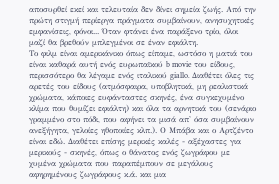αποσυρθεί εκεί και τελευταία δεν δίνει σημεία ζωής. Από την πρώτη στιγμή περίεργα πράγματα συμβαίνουν, ανησυχητικές εμφανίσεις, φόνοι... Όταν φτάνει ένα παράξενο τρίο, όλοι μαζί θα βρεθούν μπλεγμένοι σε έναν εφιάλτη.
Το φιλμ είναι αμερικάνικο όπως είπαμε, ωστόσο η ματιά του είναι καθαρά αυτή ενός ευρωπαϊκού b movie του είδους, περισσότερο θα λέγαμε ενός ιταλικού giallo. Διαθέτει όλες τις αρετές του είδους (ατμόσφαιρα, υποβλητικά, μη ρεαλιστικά χρώματα, κάποιες ευφάνταστες σκηνές, ένα συγκεχυμένο κλίμα που θυμίζει εφιάλτη) και όλα τα αρνητικά του (σενάριο γραμμένο στο πόδι, που αφήνει τα μισά απ' όσα συμβαίνουν ανεξήγητα, γελοίες ηθοποιίες κλπ.). Ο Μπάβα και ο Αρτζέντο είναι εδώ. Διαθέτει επίσης μερικές καλές - αξέχαστες για μερικούς - σκηνές, όπως ο θάνατος ενός ζωγράφου με χυμένα χρώματα που παραπέμπουν σε μεγάλους αφηρημένους ζωγράφους κ.ά. και μια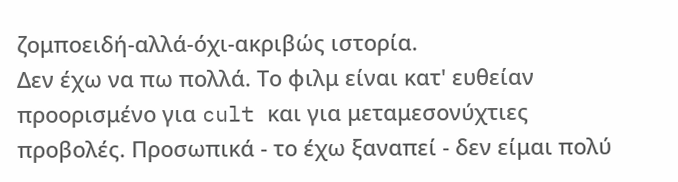ζομποειδή-αλλά-όχι-ακριβώς ιστορία.
Δεν έχω να πω πολλά. Το φιλμ είναι κατ' ευθείαν προορισμένο για cult και για μεταμεσονύχτιες προβολές. Προσωπικά - το έχω ξαναπεί - δεν είμαι πολύ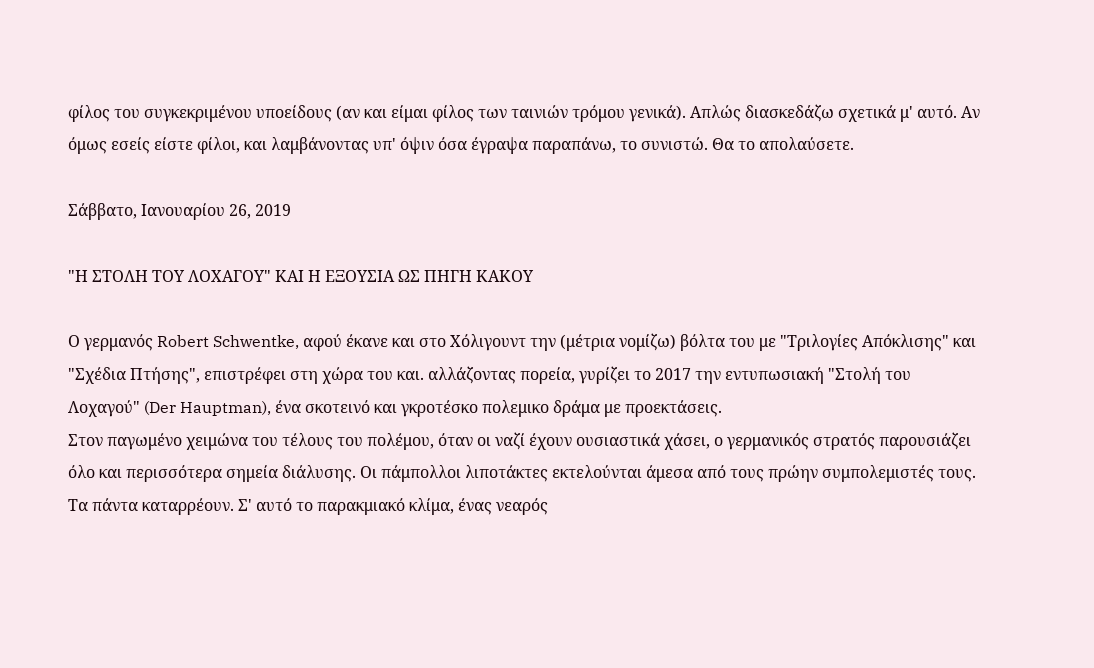φίλος του συγκεκριμένου υποείδους (αν και είμαι φίλος των ταινιών τρόμου γενικά). Απλώς διασκεδάζω σχετικά μ' αυτό. Αν όμως εσείς είστε φίλοι, και λαμβάνοντας υπ' όψιν όσα έγραψα παραπάνω, το συνιστώ. Θα το απολαύσετε.

Σάββατο, Ιανουαρίου 26, 2019

"Η ΣΤΟΛΗ ΤΟΥ ΛΟΧΑΓΟΥ" ΚΑΙ Η ΕΞΟΥΣΙΑ ΩΣ ΠΗΓΗ ΚΑΚΟΥ

Ο γερμανός Robert Schwentke, αφού έκανε και στο Χόλιγουντ την (μέτρια νομίζω) βόλτα του με "Τριλογίες Απόκλισης" και "Σχέδια Πτήσης", επιστρέφει στη χώρα του και. αλλάζοντας πορεία, γυρίζει το 2017 την εντυπωσιακή "Στολή του Λοχαγού" (Der Hauptman), ένα σκοτεινό και γκροτέσκο πολεμικο δράμα με προεκτάσεις.
Στον παγωμένο χειμώνα του τέλους του πολέμου, όταν οι ναζί έχουν ουσιαστικά χάσει, ο γερμανικός στρατός παρουσιάζει όλο και περισσότερα σημεία διάλυσης. Οι πάμπολλοι λιποτάκτες εκτελούνται άμεσα από τους πρώην συμπολεμιστές τους. Τα πάντα καταρρέουν. Σ' αυτό το παρακμιακό κλίμα, ένας νεαρός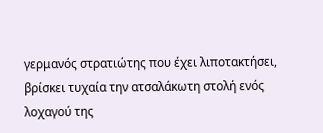γερμανός στρατιώτης που έχει λιποτακτήσει, βρίσκει τυχαία την ατσαλάκωτη στολή ενός λοχαγού της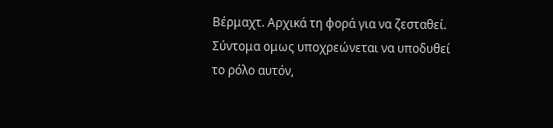Βέρμαχτ. Αρχικά τη φορά για να ζεσταθεί. Σύντομα ομως υποχρεώνεται να υποδυθεί το ρόλο αυτόν,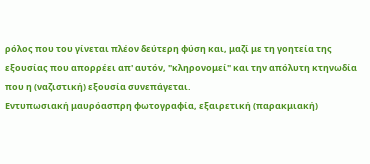ρόλος που του γίνεται πλέον δεύτερη φύση και, μαζί με τη γοητεία της εξουσίας που απορρέει απ' αυτόν, "κληρονομεί" και την απόλυτη κτηνωδία που η (ναζιστική) εξουσία συνεπάγεται.
Εντυπωσιακή μαυρόασπρη φωτογραφία, εξαιρετική (παρακμιακή)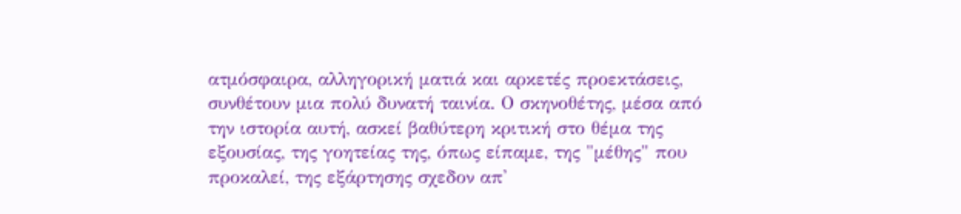ατμόσφαιρα, αλληγορική ματιά και αρκετές προεκτάσεις, συνθέτουν μια πολύ δυνατή ταινία. Ο σκηνοθέτης, μέσα από την ιστορία αυτή, ασκεί βαθύτερη κριτική στο θέμα της εξουσίας, της γοητείας της, όπως είπαμε, της "μέθης" που προκαλεί, της εξάρτησης σχεδον απ'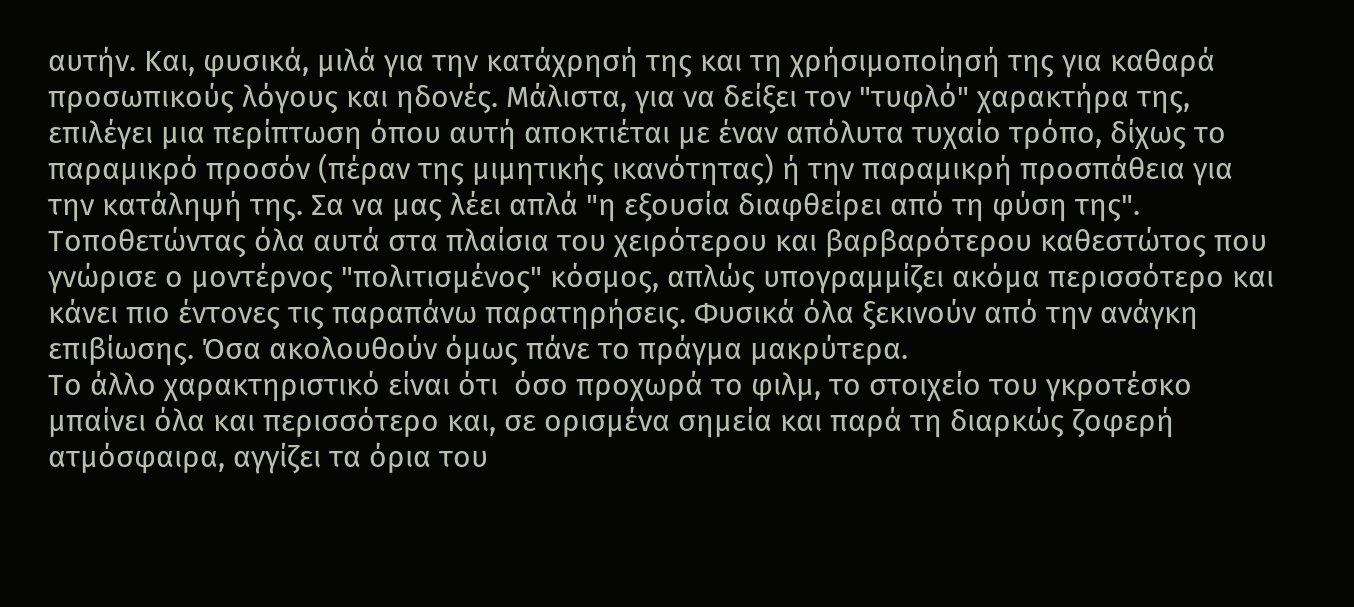αυτήν. Και, φυσικά, μιλά για την κατάχρησή της και τη χρήσιμοποίησή της για καθαρά προσωπικούς λόγους και ηδονές. Μάλιστα, για να δείξει τον "τυφλό" χαρακτήρα της, επιλέγει μια περίπτωση όπου αυτή αποκτιέται με έναν απόλυτα τυχαίο τρόπο, δίχως το παραμικρό προσόν (πέραν της μιμητικής ικανότητας) ή την παραμικρή προσπάθεια για την κατάληψή της. Σα να μας λέει απλά "η εξουσία διαφθείρει από τη φύση της". Τοποθετώντας όλα αυτά στα πλαίσια του χειρότερου και βαρβαρότερου καθεστώτος που γνώρισε ο μοντέρνος "πολιτισμένος" κόσμος, απλώς υπογραμμίζει ακόμα περισσότερο και κάνει πιο έντονες τις παραπάνω παρατηρήσεις. Φυσικά όλα ξεκινούν από την ανάγκη επιβίωσης. Όσα ακολουθούν όμως πάνε το πράγμα μακρύτερα.
Το άλλο χαρακτηριστικό είναι ότι  όσο προχωρά το φιλμ, το στοιχείο του γκροτέσκο μπαίνει όλα και περισσότερο και, σε ορισμένα σημεία και παρά τη διαρκώς ζοφερή ατμόσφαιρα, αγγίζει τα όρια του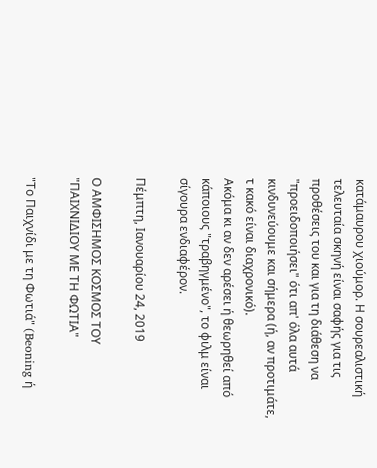κατάμαυρου χιούμορ. Η σουρεαλιστική τελευταία σκηνή είναι σαφής για τις προθέσεις του και για τη διάθεση να "προειδοποιήσει" ότι απ' όλα αυτά κινδυνεύουμε και σήμερα (ή, αν προτιμάτε, τ κακό είναι διαχρονικό).
Ακόμα κι αν δεν αρέσει ή θεωρηθεί από κάποιους "τραβηγμένο", το φιλμ είναι σίγουρα ενδιαφέρον.

Πέμπτη, Ιανουαρίου 24, 2019

Ο ΑΜΦΙΣΗΜΟΣ ΚΟΣΜΟΣ ΤΟΥ "ΠΑΙΧΝΙΔΙΟΥ ΜΕ ΤΗ ΦΩΤΙΑ"

"Το Παιχνίδι με τη Φωτιά" (Beoning ή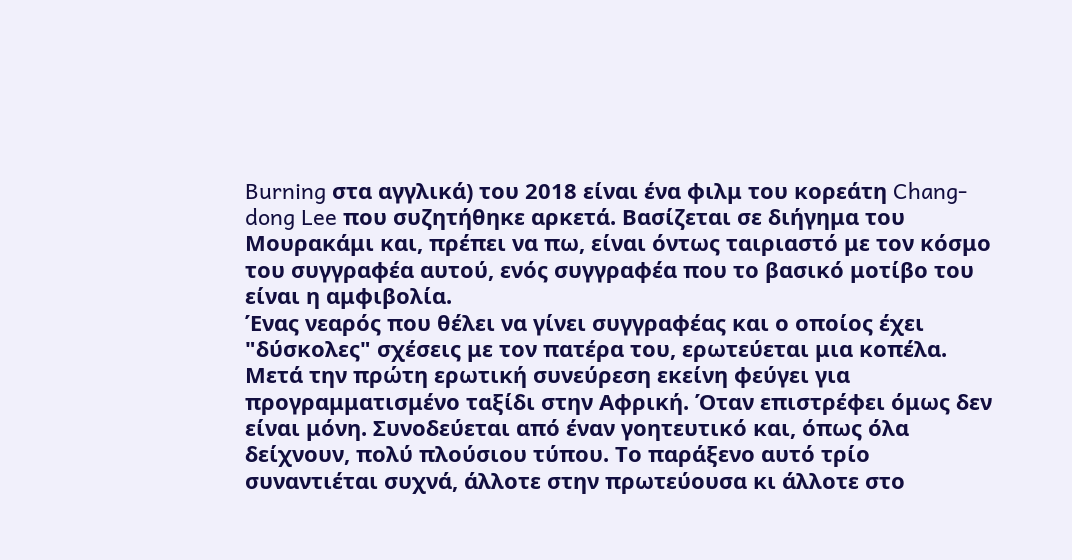Burning στα αγγλικά) του 2018 είναι ένα φιλμ του κορεάτη Chang-dong Lee που συζητήθηκε αρκετά. Βασίζεται σε διήγημα του Μουρακάμι και, πρέπει να πω, είναι όντως ταιριαστό με τον κόσμο του συγγραφέα αυτού, ενός συγγραφέα που το βασικό μοτίβο του είναι η αμφιβολία.
Ένας νεαρός που θέλει να γίνει συγγραφέας και ο οποίος έχει "δύσκολες" σχέσεις με τον πατέρα του, ερωτεύεται μια κοπέλα. Μετά την πρώτη ερωτική συνεύρεση εκείνη φεύγει για προγραμματισμένο ταξίδι στην Αφρική. Όταν επιστρέφει όμως δεν είναι μόνη. Συνοδεύεται από έναν γοητευτικό και, όπως όλα δείχνουν, πολύ πλούσιου τύπου. Το παράξενο αυτό τρίο συναντιέται συχνά, άλλοτε στην πρωτεύουσα κι άλλοτε στο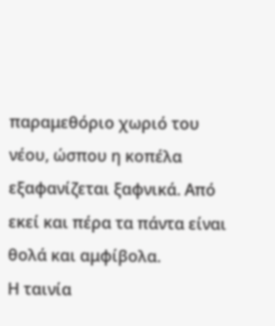παραμεθόριο χωριό του νέου, ώσπου η κοπέλα εξαφανίζεται ξαφνικά. Από εκεί και πέρα τα πάντα είναι θολά και αμφίβολα.
Η ταινία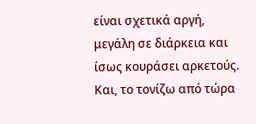είναι σχετικά αργή, μεγάλη σε διάρκεια και ίσως κουράσει αρκετούς. Και, το τονίζω από τώρα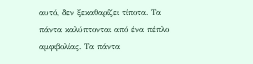αυτό, δεν ξεκαθαρίζει τίποτα. Τα πάντα καλύπτονται από ένα πέπλο αμφιβολίας. Τα πάντα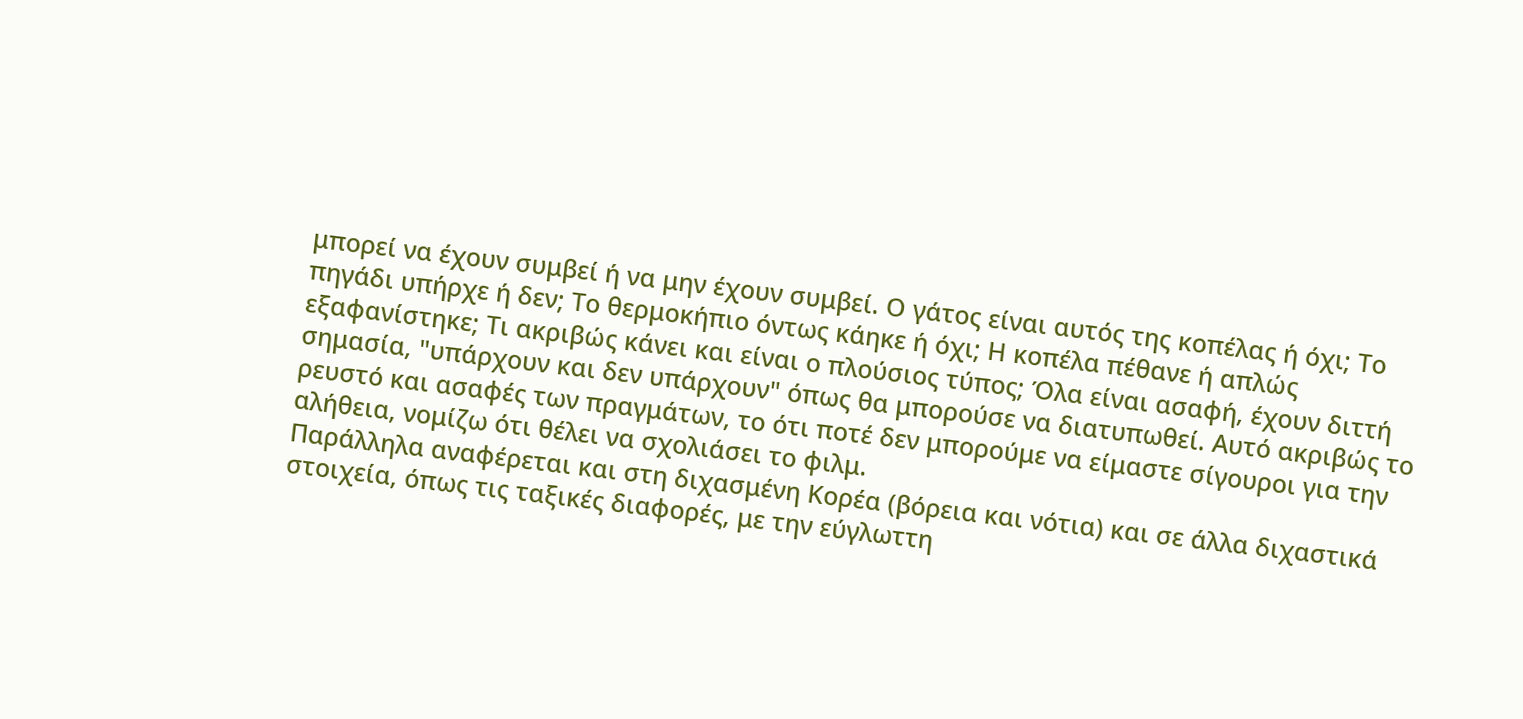μπορεί να έχουν συμβεί ή να μην έχουν συμβεί. Ο γάτος είναι αυτός της κοπέλας ή όχι; Το πηγάδι υπήρχε ή δεν; Το θερμοκήπιο όντως κάηκε ή όχι; Η κοπέλα πέθανε ή απλώς εξαφανίστηκε; Τι ακριβώς κάνει και είναι ο πλούσιος τύπος; Όλα είναι ασαφή, έχουν διττή σημασία, "υπάρχουν και δεν υπάρχουν" όπως θα μπορούσε να διατυπωθεί. Αυτό ακριβώς το ρευστό και ασαφές των πραγμάτων, το ότι ποτέ δεν μπορούμε να είμαστε σίγουροι για την αλήθεια, νομίζω ότι θέλει να σχολιάσει το φιλμ.
Παράλληλα αναφέρεται και στη διχασμένη Κορέα (βόρεια και νότια) και σε άλλα διχαστικά στοιχεία, όπως τις ταξικές διαφορές, με την εύγλωττη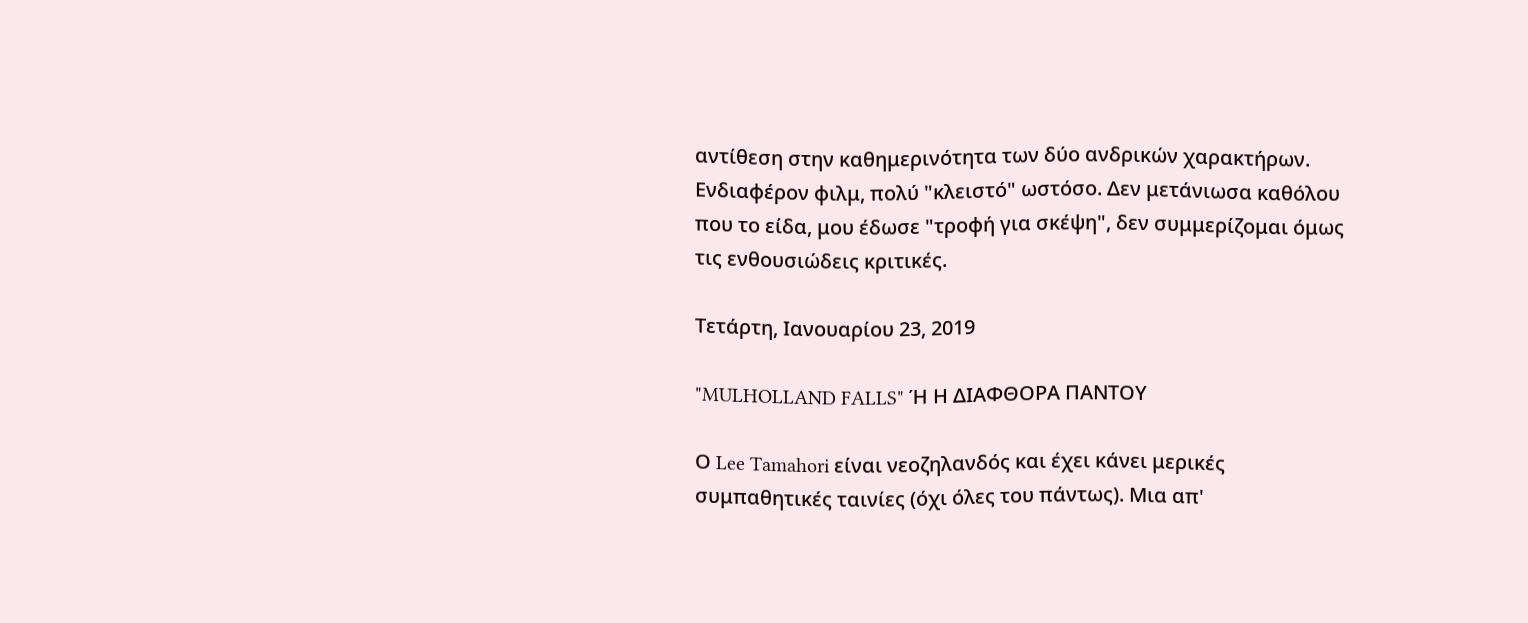αντίθεση στην καθημερινότητα των δύο ανδρικών χαρακτήρων. Ενδιαφέρον φιλμ, πολύ "κλειστό" ωστόσο. Δεν μετάνιωσα καθόλου που το είδα, μου έδωσε "τροφή για σκέψη", δεν συμμερίζομαι όμως τις ενθουσιώδεις κριτικές.

Τετάρτη, Ιανουαρίου 23, 2019

"MULHOLLAND FALLS" Ή Η ΔΙΑΦΘΟΡΑ ΠΑΝΤΟΥ

Ο Lee Tamahori είναι νεοζηλανδός και έχει κάνει μερικές συμπαθητικές ταινίες (όχι όλες του πάντως). Μια απ'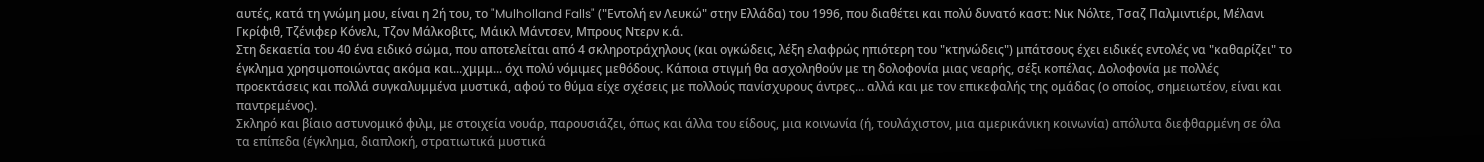αυτές, κατά τη γνώμη μου, είναι η 2ή του, το "Mulholland Falls" ("Εντολή εν Λευκώ" στην Ελλάδα) του 1996, που διαθέτει και πολύ δυνατό καστ: Νικ Νόλτε, Τσαζ Παλμιντιέρι, Μέλανι Γκρίφιθ, Τζένιφερ Κόνελι, Τζον Μάλκοβιτς, Μάικλ Μάντσεν, Μπρους Ντερν κ.ά.
Στη δεκαετία του 40 ένα ειδικό σώμα, που αποτελείται από 4 σκληροτράχηλους (και ογκώδεις, λέξη ελαφρώς ηπιότερη του "κτηνώδεις") μπάτσους έχει ειδικές εντολές να "καθαρίζει" το έγκλημα χρησιμοποιώντας ακόμα και...χμμμ... όχι πολύ νόμιμες μεθόδους. Κάποια στιγμή θα ασχοληθούν με τη δολοφονία μιας νεαρής, σέξι κοπέλας. Δολοφονία με πολλές προεκτάσεις και πολλά συγκαλυμμένα μυστικά, αφού το θύμα είχε σχέσεις με πολλούς πανίσχυρους άντρες... αλλά και με τον επικεφαλής της ομάδας (ο οποίος, σημειωτέον, είναι και παντρεμένος).
Σκληρό και βίαιο αστυνομικό φιλμ, με στοιχεία νουάρ, παρουσιάζει, όπως και άλλα του είδους, μια κοινωνία (ή, τουλάχιστον, μια αμερικάνικη κοινωνία) απόλυτα διεφθαρμένη σε όλα τα επίπεδα (έγκλημα, διαπλοκή, στρατιωτικά μυστικά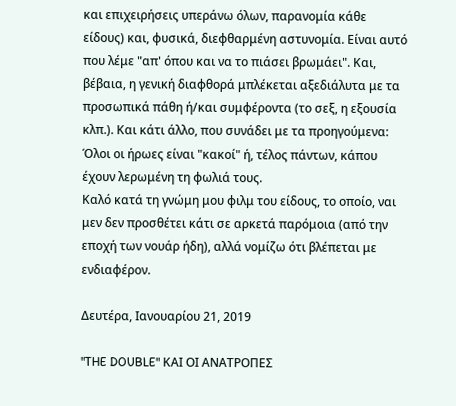και επιχειρήσεις υπεράνω όλων, παρανομία κάθε είδους) και, φυσικά, διεφθαρμένη αστυνομία. Είναι αυτό που λέμε "απ' όπου και να το πιάσει βρωμάει". Και, βέβαια, η γενική διαφθορά μπλέκεται αξεδιάλυτα με τα προσωπικά πάθη ή/και συμφέροντα (το σεξ, η εξουσία κλπ.). Και κάτι άλλο, που συνάδει με τα προηγούμενα: Όλοι οι ήρωες είναι "κακοί" ή, τέλος πάντων, κάπου έχουν λερωμένη τη φωλιά τους.
Καλό κατά τη γνώμη μου φιλμ του είδους, το οποίο, ναι μεν δεν προσθέτει κάτι σε αρκετά παρόμοια (από την εποχή των νουάρ ήδη), αλλά νομίζω ότι βλέπεται με ενδιαφέρον.

Δευτέρα, Ιανουαρίου 21, 2019

"THE DOUBLE" ΚΑΙ ΟΙ ΑΝΑΤΡΟΠΕΣ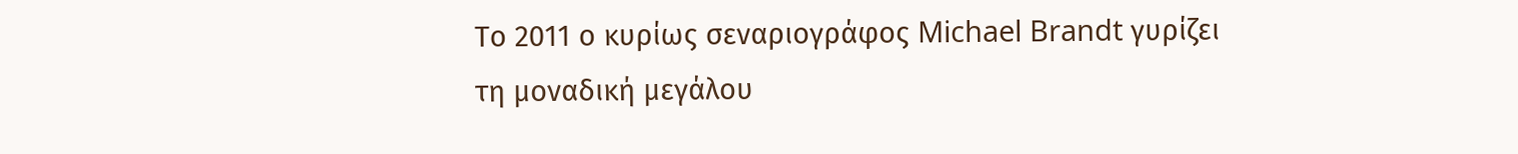Το 2011 ο κυρίως σεναριογράφος Michael Brandt γυρίζει τη μοναδική μεγάλου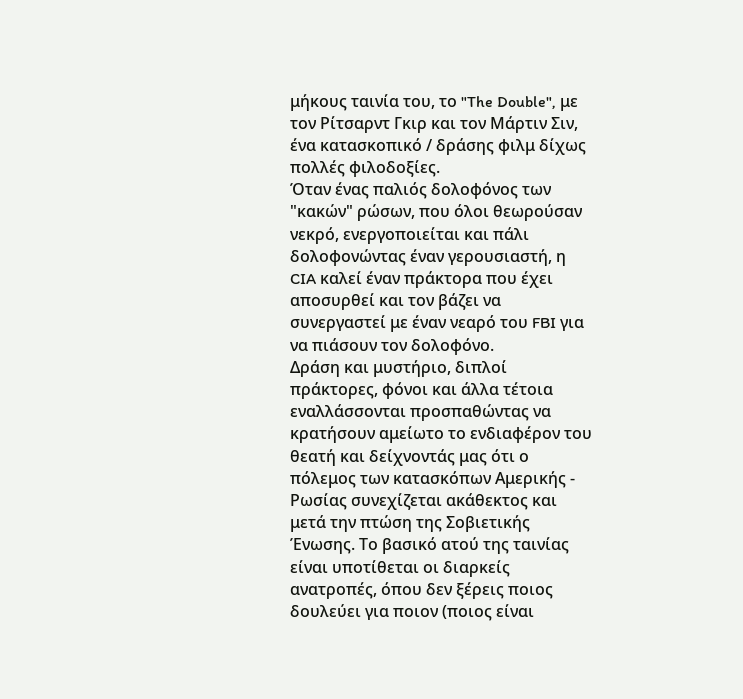μήκους ταινία του, το "The Double", με τον Ρίτσαρντ Γκιρ και τον Μάρτιν Σιν, ένα κατασκοπικό / δράσης φιλμ δίχως πολλές φιλοδοξίες.
Όταν ένας παλιός δολοφόνος των "κακών" ρώσων, που όλοι θεωρούσαν νεκρό, ενεργοποιείται και πάλι δολοφονώντας έναν γερουσιαστή, η CIA καλεί έναν πράκτορα που έχει αποσυρθεί και τον βάζει να συνεργαστεί με έναν νεαρό του FBI για να πιάσουν τον δολοφόνο.
Δράση και μυστήριο, διπλοί πράκτορες, φόνοι και άλλα τέτοια εναλλάσσονται προσπαθώντας να κρατήσουν αμείωτο το ενδιαφέρον του θεατή και δείχνοντάς μας ότι ο πόλεμος των κατασκόπων Αμερικής - Ρωσίας συνεχίζεται ακάθεκτος και μετά την πτώση της Σοβιετικής Ένωσης. Το βασικό ατού της ταινίας είναι υποτίθεται οι διαρκείς ανατροπές, όπου δεν ξέρεις ποιος δουλεύει για ποιον (ποιος είναι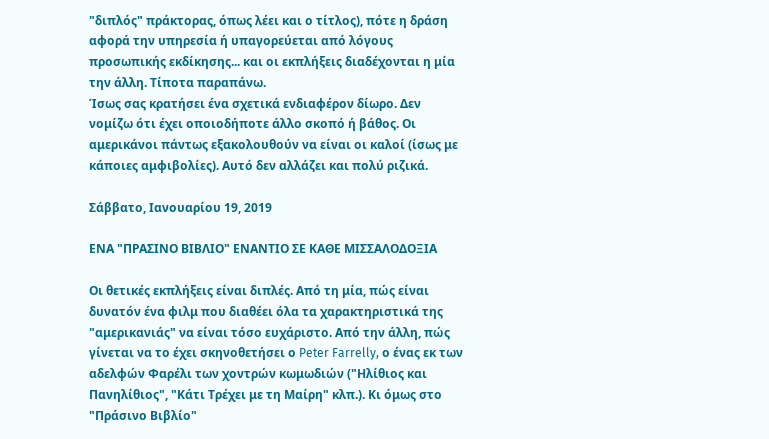"διπλός" πράκτορας, όπως λέει και ο τίτλος), πότε η δράση αφορά την υπηρεσία ή υπαγορεύεται από λόγους προσωπικής εκδίκησης... και οι εκπλήξεις διαδέχονται η μία την άλλη. Τίποτα παραπάνω.
Ίσως σας κρατήσει ένα σχετικά ενδιαφέρον δίωρο. Δεν νομίζω ότι έχει οποιοδήποτε άλλο σκοπό ή βάθος. Οι αμερικάνοι πάντως εξακολουθούν να είναι οι καλοί (ίσως με κάποιες αμφιβολίες). Αυτό δεν αλλάζει και πολύ ριζικά.

Σάββατο, Ιανουαρίου 19, 2019

ΕΝΑ "ΠΡΑΣΙΝΟ ΒΙΒΛΙΟ" ΕΝΑΝΤΙΟ ΣΕ ΚΑΘΕ ΜΙΣΣΑΛΟΔΟΞΙΑ

Οι θετικές εκπλήξεις είναι διπλές. Από τη μία, πώς είναι δυνατόν ένα φιλμ που διαθέει όλα τα χαρακτηριστικά της "αμερικανιάς" να είναι τόσο ευχάριστο. Από την άλλη, πώς γίνεται να το έχει σκηνοθετήσει ο Peter Farrelly, ο ένας εκ των αδελφών Φαρέλι των χοντρών κωμωδιών ("Ηλίθιος και Πανηλίθιος", "Κάτι Τρέχει με τη Μαίρη" κλπ.). Κι όμως στο "Πράσινο Βιβλίο"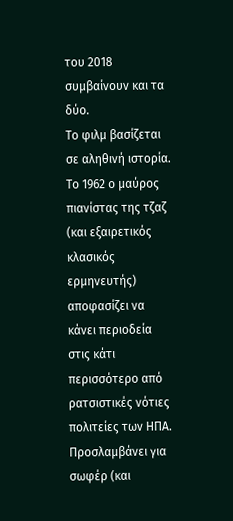του 2018 συμβαίνουν και τα δύο.
Το φιλμ βασίζεται σε αληθινή ιστορία. Το 1962 ο μαύρος πιανίστας της τζαζ (και εξαιρετικός κλασικός ερμηνευτής) αποφασίζει να κάνει περιοδεία στις κάτι περισσότερο από ρατσιστικές νότιες πολιτείες των ΗΠΑ. Προσλαμβάνει για σωφέρ (και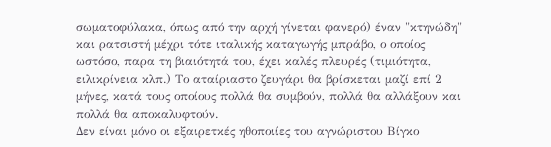σωματοφύλακα, όπως από την αρχή γίνεται φανερό) έναν "κτηνώδη" και ρατσιστή μέχρι τότε ιταλικής καταγωγής μπράβο, ο οποίος ωστόσο, παρα τη βιαιότητά του, έχει καλές πλευρές (τιμιότητα, ειλικρίνεια κλπ.) Το αταίριαστο ζευγάρι θα βρίσκεται μαζί επί 2 μήνες, κατά τους οποίους πολλά θα συμβούν, πολλά θα αλλάξουν και πολλά θα αποκαλυφτούν.
Δεν είναι μόνο οι εξαιρετκές ηθοποιίες του αγνώριστου Βίγκο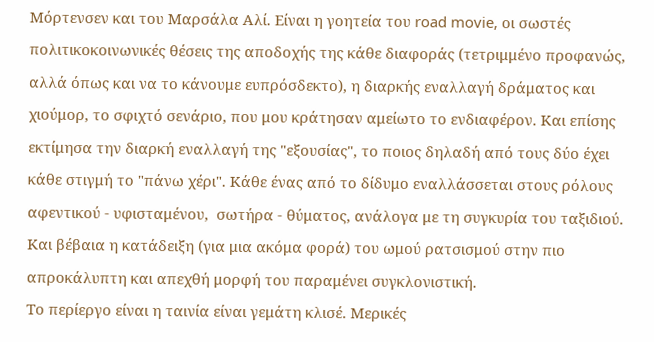Μόρτενσεν και του Μαρσάλα Αλί. Είναι η γοητεία του road movie, οι σωστές πολιτικοκοινωνικές θέσεις της αποδοχής της κάθε διαφοράς (τετριμμένο προφανώς, αλλά όπως και να το κάνουμε ευπρόσδεκτο), η διαρκής εναλλαγή δράματος και χιούμορ, το σφιχτό σενάριο, που μου κράτησαν αμείωτο το ενδιαφέρον. Και επίσης εκτίμησα την διαρκή εναλλαγή της "εξουσίας", το ποιος δηλαδή από τους δύο έχει κάθε στιγμή το "πάνω χέρι". Κάθε ένας από το δίδυμο εναλλάσσεται στους ρόλους αφεντικού - υφισταμένου,  σωτήρα - θύματος, ανάλογα με τη συγκυρία του ταξιδιού. Και βέβαια η κατάδειξη (για μια ακόμα φορά) του ωμού ρατσισμού στην πιο απροκάλυπτη και απεχθή μορφή του παραμένει συγκλονιστική.
Το περίεργο είναι η ταινία είναι γεμάτη κλισέ. Μερικές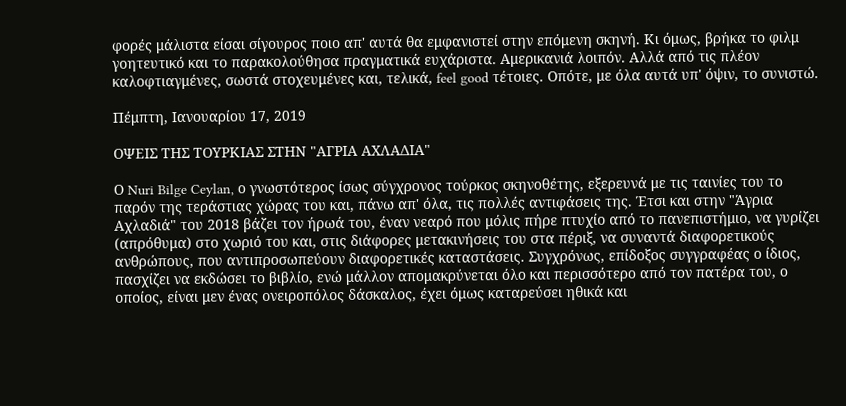φορές μάλιστα είσαι σίγουρος ποιο απ' αυτά θα εμφανιστεί στην επόμενη σκηνή. Κι όμως, βρήκα το φιλμ γοητευτικό και το παρακολούθησα πραγματικά ευχάριστα. Αμερικανιά λοιπόν. Αλλά από τις πλέον καλοφτιαγμένες, σωστά στοχευμένες και, τελικά, feel good τέτοιες. Οπότε, με όλα αυτά υπ' όψιν, το συνιστώ.

Πέμπτη, Ιανουαρίου 17, 2019

ΟΨΕΙΣ ΤΗΣ ΤΟΥΡΚΙΑΣ ΣΤΗΝ "ΑΓΡΙΑ ΑΧΛΑΔΙΑ"

Ο Nuri Bilge Ceylan, ο γνωστότερος ίσως σύγχρονος τούρκος σκηνοθέτης, εξερευνά με τις ταινίες του το παρόν της τεράστιας χώρας του και, πάνω απ' όλα, τις πολλές αντιφάσεις της. Έτσι και στην "Άγρια Αχλαδιά" του 2018 βάζει τον ήρωά του, έναν νεαρό που μόλις πήρε πτυχίο από το πανεπιστήμιο, να γυρίζει (απρόθυμα) στο χωριό του και, στις διάφορες μετακινήσεις του στα πέριξ, να συναντά διαφορετικούς ανθρώπους, που αντιπροσωπεύουν διαφορετικές καταστάσεις. Συγχρόνως, επίδοξος συγγραφέας ο ίδιος, πασχίζει να εκδώσει το βιβλίο, ενώ μάλλον απομακρύνεται όλο και περισσότερο από τον πατέρα του, ο οποίος, είναι μεν ένας ονειροπόλος δάσκαλος, έχει όμως καταρεύσει ηθικά και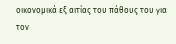οικονομικά εξ αιτίας του πάθους του για τον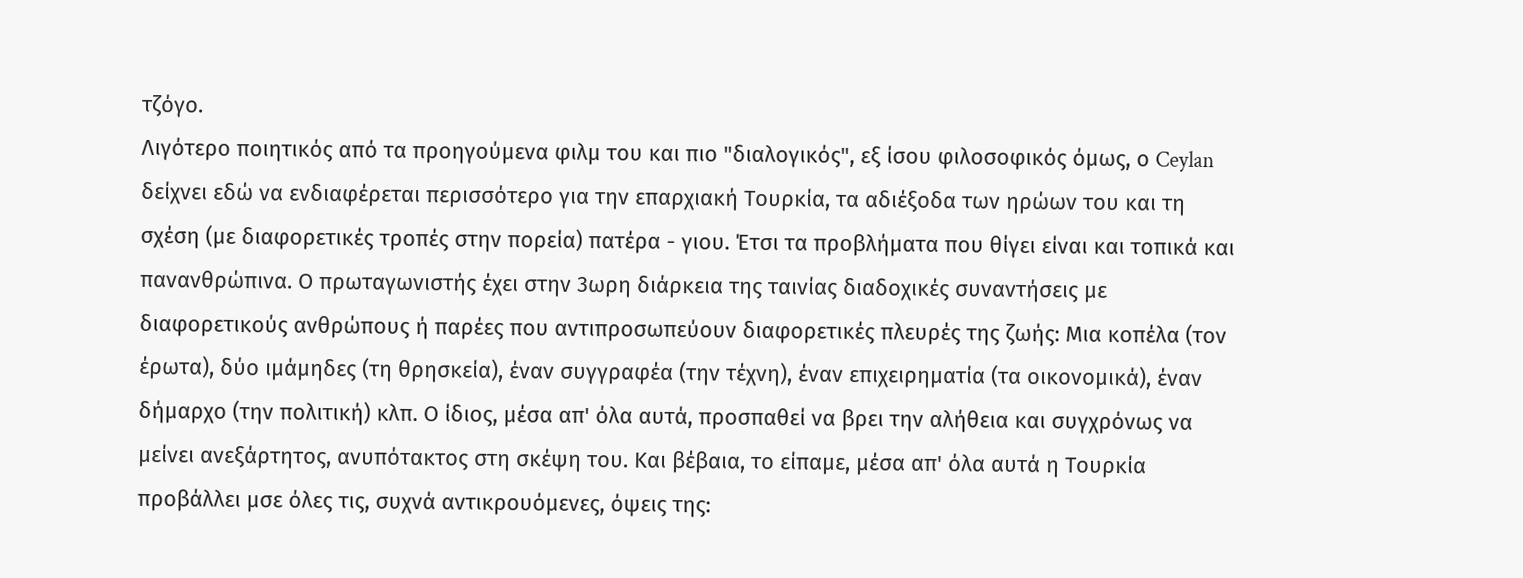τζόγο.
Λιγότερο ποιητικός από τα προηγούμενα φιλμ του και πιο "διαλογικός", εξ ίσου φιλοσοφικός όμως, ο Ceylan δείχνει εδώ να ενδιαφέρεται περισσότερο για την επαρχιακή Τουρκία, τα αδιέξοδα των ηρώων του και τη σχέση (με διαφορετικές τροπές στην πορεία) πατέρα - γιου. Έτσι τα προβλήματα που θίγει είναι και τοπικά και πανανθρώπινα. Ο πρωταγωνιστής έχει στην 3ωρη διάρκεια της ταινίας διαδοχικές συναντήσεις με διαφορετικούς ανθρώπους ή παρέες που αντιπροσωπεύουν διαφορετικές πλευρές της ζωής: Μια κοπέλα (τον έρωτα), δύο ιμάμηδες (τη θρησκεία), έναν συγγραφέα (την τέχνη), έναν επιχειρηματία (τα οικονομικά), έναν δήμαρχο (την πολιτική) κλπ. Ο ίδιος, μέσα απ' όλα αυτά, προσπαθεί να βρει την αλήθεια και συγχρόνως να μείνει ανεξάρτητος, ανυπότακτος στη σκέψη του. Και βέβαια, το είπαμε, μέσα απ' όλα αυτά η Τουρκία προβάλλει μσε όλες τις, συχνά αντικρουόμενες, όψεις της: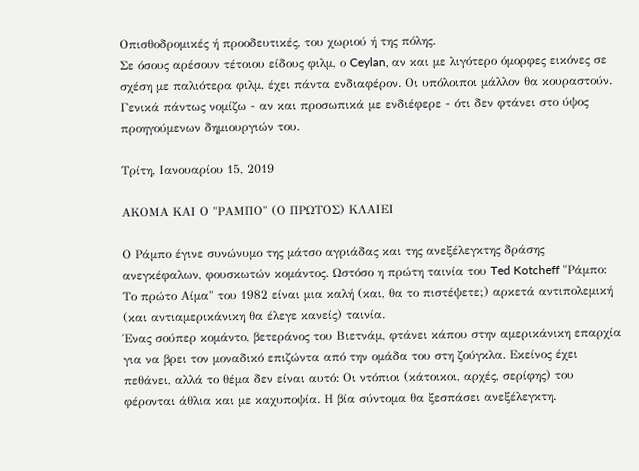Οπισθοδρομικές ή προοδευτικές, του χωριού ή της πόλης.
Σε όσους αρέσουν τέτοιου είδους φιλμ, ο Ceylan, αν και με λιγότερο όμορφες εικόνες σε σχέση με παλιότερα φιλμ, έχει πάντα ενδιαφέρον. Οι υπόλοιποι μάλλον θα κουραστούν. Γενικά πάντως νομίζω - αν και προσωπικά με ενδιέφερε - ότι δεν φτάνει στο ύψος προηγούμενων δημιουργιών του.

Τρίτη, Ιανουαρίου 15, 2019

ΑΚΟΜΑ ΚΑΙ Ο "ΡΑΜΠΟ" (Ο ΠΡΩΤΟΣ) ΚΛΑΙΕΙ

Ο Ράμπο έγινε συνώνυμο της μάτσο αγριάδας και της ανεξέλεγκτης δράσης ανεγκέφαλων, φουσκωτών κομάντος. Ωστόσο η πρώτη ταινία του Ted Kotcheff "Ράμπο: Το πρώτο Αίμα" του 1982 είναι μια καλή (και, θα το πιστέψετε;) αρκετά αντιπολεμική (και αντιαμερικάνικη θα έλεγε κανείς) ταινία.
Ένας σούπερ κομάντο, βετεράνος του Βιετνάμ, φτάνει κάπου στην αμερικάνικη επαρχία για να βρει τον μοναδικό επιζώντα από την ομάδα του στη ζούγκλα. Εκείνος έχει πεθάνει, αλλά το θέμα δεν είναι αυτό: Οι ντόπιοι (κάτοικοι, αρχές, σερίφης) του φέρονται άθλια και με καχυποψία. Η βία σύντομα θα ξεσπάσει ανεξέλεγκτη.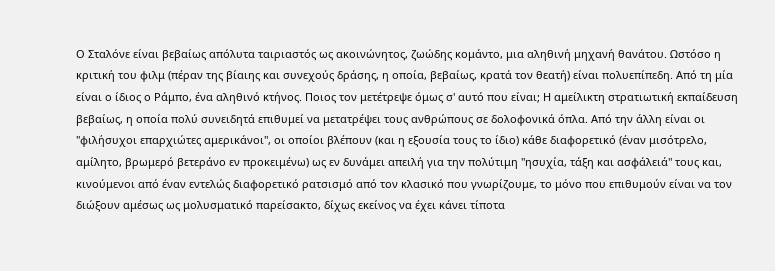Ο Σταλόνε είναι βεβαίως απόλυτα ταιριαστός ως ακοινώνητος, ζωώδης κομάντο, μια αληθινή μηχανή θανάτου. Ωστόσο η κριτική του φιλμ (πέραν της βίαιης και συνεχούς δράσης, η οποία, βεβαίως, κρατά τον θεατή) είναι πολυεπίπεδη. Από τη μία είναι ο ίδιος ο Ράμπο, ένα αληθινό κτήνος. Ποιος τον μετέτρεψε όμως σ' αυτό που είναι; Η αμείλικτη στρατιωτική εκπαίδευση βεβαίως, η οποία πολύ συνειδητά επιθυμεί να μετατρέψει τους ανθρώπους σε δολοφονικά όπλα. Από την άλλη είναι οι "φιλήσυχοι επαρχιώτες αμερικάνοι", οι οποίοι βλέπουν (και η εξουσία τους το ίδιο) κάθε διαφορετικό (έναν μισότρελο, αμίλητο, βρωμερό βετεράνο εν προκειμένω) ως εν δυνάμει απειλή για την πολύτιμη "ησυχία, τάξη και ασφάλειά" τους και, κινούμενοι από έναν εντελώς διαφορετικό ρατσισμό από τον κλασικό που γνωρίζουμε, το μόνο που επιθυμούν είναι να τον διώξουν αμέσως ως μολυσματικό παρείσακτο, δίχως εκείνος να έχει κάνει τίποτα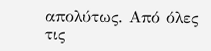απολύτως. Από όλες τις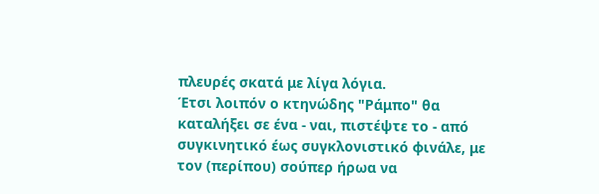πλευρές σκατά με λίγα λόγια.
Έτσι λοιπόν ο κτηνώδης "Ράμπο" θα καταλήξει σε ένα - ναι, πιστέψτε το - από συγκινητικό έως συγκλονιστικό φινάλε, με τον (περίπου) σούπερ ήρωα να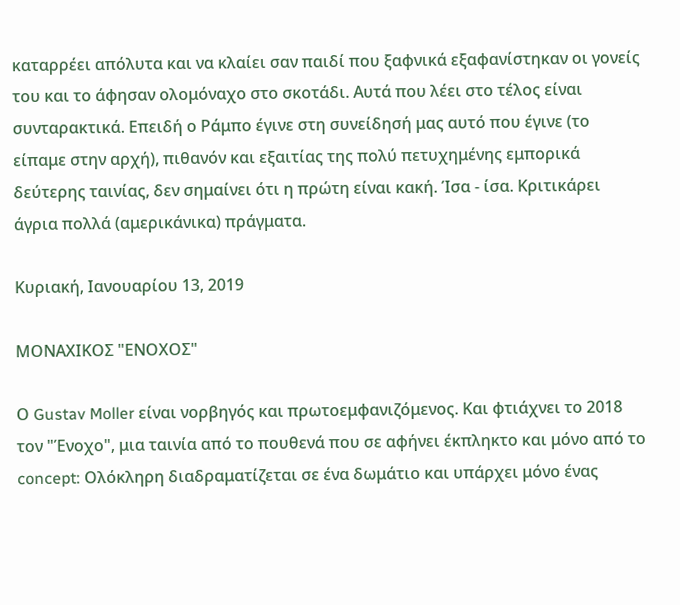καταρρέει απόλυτα και να κλαίει σαν παιδί που ξαφνικά εξαφανίστηκαν οι γονείς του και το άφησαν ολομόναχο στο σκοτάδι. Αυτά που λέει στο τέλος είναι συνταρακτικά. Επειδή ο Ράμπο έγινε στη συνείδησή μας αυτό που έγινε (το είπαμε στην αρχή), πιθανόν και εξαιτίας της πολύ πετυχημένης εμπορικά δεύτερης ταινίας, δεν σημαίνει ότι η πρώτη είναι κακή. Ίσα - ίσα. Κριτικάρει άγρια πολλά (αμερικάνικα) πράγματα.

Κυριακή, Ιανουαρίου 13, 2019

ΜΟΝΑΧΙΚΟΣ "ΕΝΟΧΟΣ"

Ο Gustav Moller είναι νορβηγός και πρωτοεμφανιζόμενος. Και φτιάχνει το 2018 τον "Ένοχο", μια ταινία από το πουθενά που σε αφήνει έκπληκτο και μόνο από το concept: Ολόκληρη διαδραματίζεται σε ένα δωμάτιο και υπάρχει μόνο ένας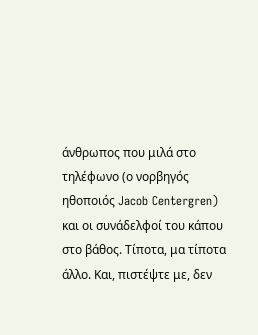άνθρωπος που μιλά στο τηλέφωνο (ο νορβηγός ηθοποιός Jacob Centergren) και οι συνάδελφοί του κάπου στο βάθος. Τίποτα, μα τίποτα άλλο. Και, πιστέψτε με, δεν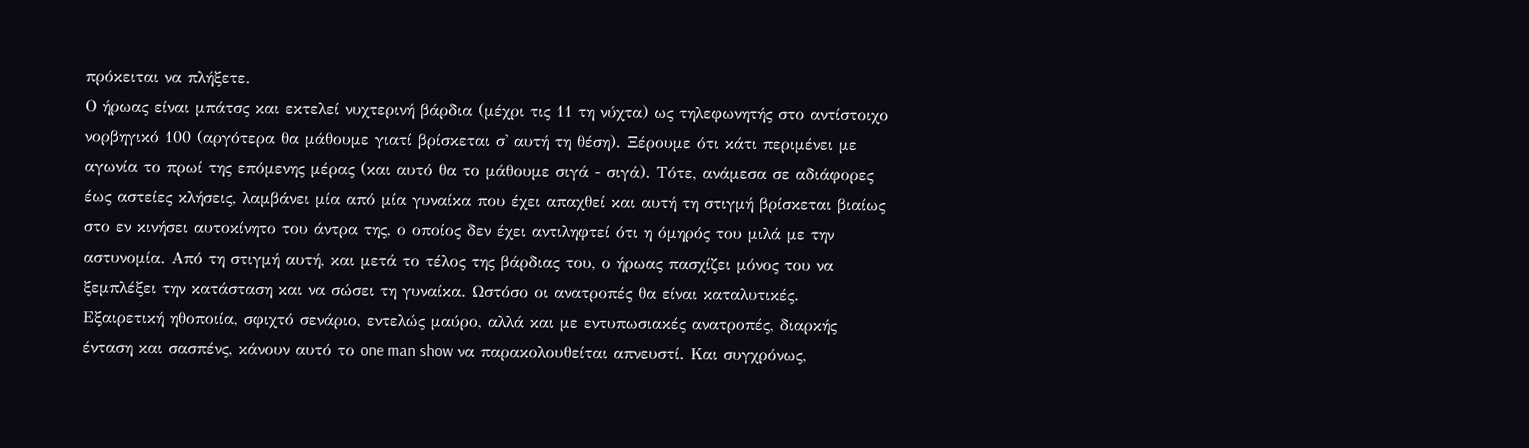πρόκειται να πλήξετε.
Ο ήρωας είναι μπάτσς και εκτελεί νυχτερινή βάρδια (μέχρι τις 11 τη νύχτα) ως τηλεφωνητής στο αντίστοιχο νορβηγικό 100 (αργότερα θα μάθουμε γιατί βρίσκεται σ' αυτή τη θέση). Ξέρουμε ότι κάτι περιμένει με αγωνία το πρωί της επόμενης μέρας (και αυτό θα το μάθουμε σιγά - σιγά). Τότε, ανάμεσα σε αδιάφορες έως αστείες κλήσεις, λαμβάνει μία από μία γυναίκα που έχει απαχθεί και αυτή τη στιγμή βρίσκεται βιαίως στο εν κινήσει αυτοκίνητο του άντρα της, ο οποίος δεν έχει αντιληφτεί ότι η όμηρός του μιλά με την αστυνομία. Από τη στιγμή αυτή, και μετά το τέλος της βάρδιας του, ο ήρωας πασχίζει μόνος του να ξεμπλέξει την κατάσταση και να σώσει τη γυναίκα. Ωστόσο οι ανατροπές θα είναι καταλυτικές.
Εξαιρετική ηθοποιία, σφιχτό σενάριο, εντελώς μαύρο, αλλά και με εντυπωσιακές ανατροπές, διαρκής ένταση και σασπένς, κάνουν αυτό το one man show να παρακολουθείται απνευστί. Και συγχρόνως,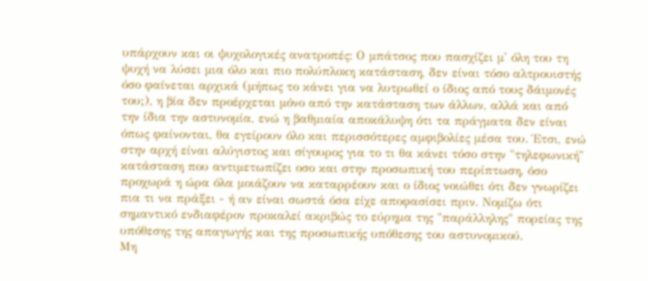υπάρχουν και οι ψυχολογικές ανατροπές: Ο μπάτσος που πασχίζει μ' όλη του τη ψυχή να λύσει μια όλο και πιο πολύπλοκη κατάσταση, δεν είναι τόσο αλτρουιστής όσο φαίνεται αρχικά (μήπως το κάνει για να λυτρωθεί ο ίδιος από τους δάιμονές του;), η βία δεν προέρχεται μόνο από την κατάσταση των άλλων, αλλά και από την ίδια την αστυνομία, ενώ η βαθμιαία αποκάλυψη ότι τα πράγματα δεν είναι όπως φαίνονται, θα εγείρουν όλο και περισσότερες αμφιβολίες μέσα του. Έτσι, ενώ στην αρχή είναι αλύγιστος και σίγουρος για το τι θα κάνει τόσο στην "τηλεφωνική" κατάσταση που αντιμετωπίζει οσο και στην προσωπική του περίπτωση, όσο προχωρά η ώρα όλα μοιάζουν να καταρρέουν και ο ίδιος νοιώθει ότι δεν γνωρίζει πια τι να πράξει - ή αν είναι σωστά όσα είχε αποφασίσει πριν. Νομίζω ότι σημαντικό ενδιαφέρον προκαλεί ακριβώς το εύρημα της "παράλληλης" πορείας της υπόθεσης της απαγωγής και της προσωπικής υπόθεσης του αστυνομικού.
Μη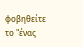φοβηθείτε το "ένας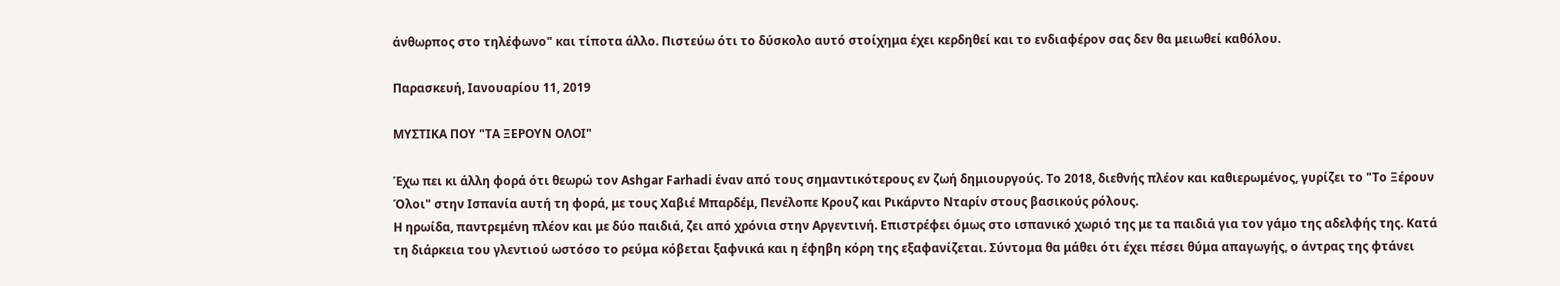άνθωρπος στο τηλέφωνο" και τίποτα άλλο. Πιστεύω ότι το δύσκολο αυτό στοίχημα έχει κερδηθεί και το ενδιαφέρον σας δεν θα μειωθεί καθόλου.

Παρασκευή, Ιανουαρίου 11, 2019

ΜΥΣΤΙΚΑ ΠΟΥ "ΤΑ ΞΕΡΟΥΝ ΟΛΟΙ"

Έχω πει κι άλλη φορά ότι θεωρώ τον Ashgar Farhadi έναν από τους σημαντικότερους εν ζωή δημιουργούς. Το 2018, διεθνής πλέον και καθιερωμένος, γυρίζει το "Το Ξέρουν Όλοι" στην Ισπανία αυτή τη φορά, με τους Χαβιέ Μπαρδέμ, Πενέλοπε Κρουζ και Ρικάρντο Νταρίν στους βασικούς ρόλους.
Η ηρωίδα, παντρεμένη πλέον και με δύο παιδιά, ζει από χρόνια στην Αργεντινή. Επιστρέφει όμως στο ισπανικό χωριό της με τα παιδιά για τον γάμο της αδελφής της. Κατά τη διάρκεια του γλεντιού ωστόσο το ρεύμα κόβεται ξαφνικά και η έφηβη κόρη της εξαφανίζεται. Σύντομα θα μάθει ότι έχει πέσει θύμα απαγωγής, ο άντρας της φτάνει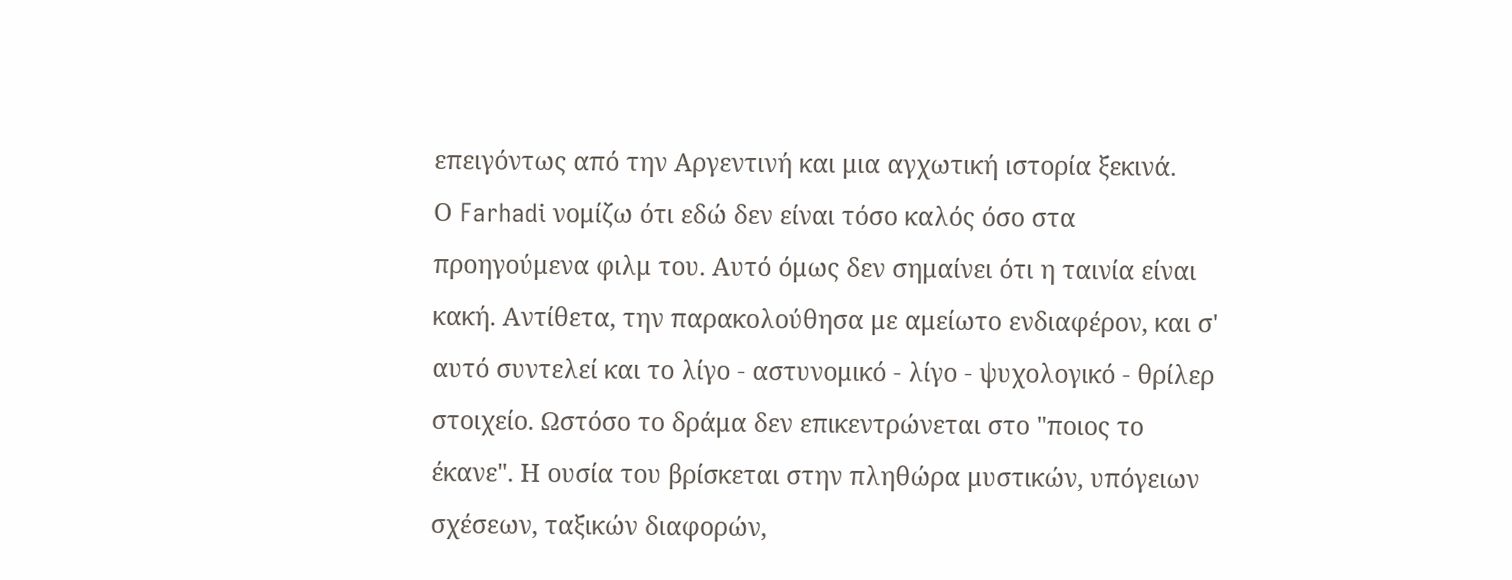επειγόντως από την Αργεντινή και μια αγχωτική ιστορία ξεκινά.
Ο Farhadi νομίζω ότι εδώ δεν είναι τόσο καλός όσο στα προηγούμενα φιλμ του. Αυτό όμως δεν σημαίνει ότι η ταινία είναι κακή. Αντίθετα, την παρακολούθησα με αμείωτο ενδιαφέρον, και σ' αυτό συντελεί και το λίγο - αστυνομικό - λίγο - ψυχολογικό - θρίλερ στοιχείο. Ωστόσο το δράμα δεν επικεντρώνεται στο "ποιος το έκανε". Η ουσία του βρίσκεται στην πληθώρα μυστικών, υπόγειων σχέσεων, ταξικών διαφορών,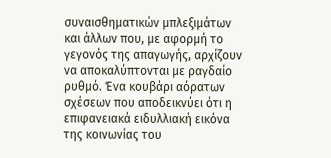συναισθηματικών μπλεξιμάτων και άλλων που, με αφορμή το γεγονός της απαγωγής, αρχίζουν να αποκαλύπτονται με ραγδαίο ρυθμό. Ένα κουβάρι αόρατων σχέσεων που αποδεικνύει ότι η επιφανειακά ειδυλλιακή εικόνα της κοινωνίας του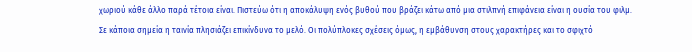χωριού κάθε άλλο παρά τέτοια είναι. Πιστεύω ότι η αποκάλυψη ενός βυθού που βράζει κάτω από μια στιλπνή επιφάνεια είναι η ουσία του φιλμ.
Σε κάποια σημεία η ταινία πλησιάζει επικίνδυνα το μελό. Οι πολύπλοκες σχέσεις όμως, η εμβάθυνση στους χαρακτήρες και το σφιχτό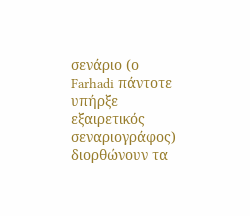σενάριο (ο Farhadi πάντοτε υπήρξε εξαιρετικός σεναριογράφος) διορθώνουν τα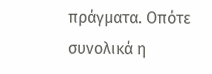πράγματα. Οπότε συνολικά η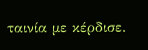ταινία με κέρδισε.